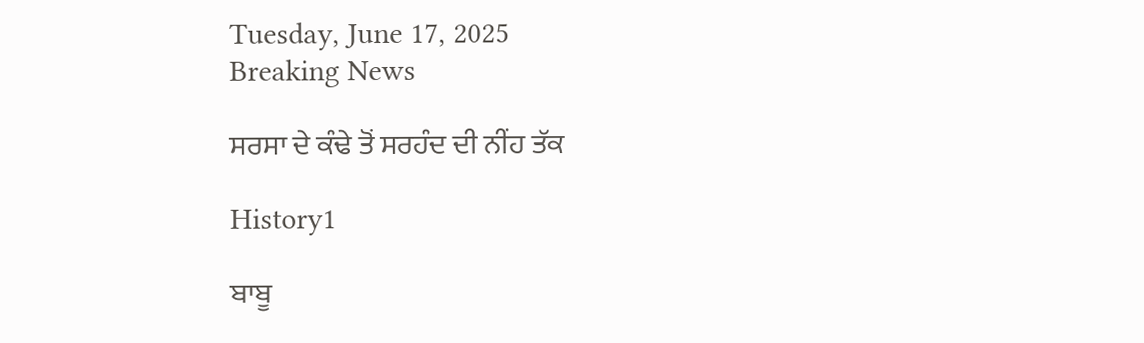Tuesday, June 17, 2025
Breaking News

ਸਰਸਾ ਦੇ ਕੰਢੇ ਤੋਂ ਸਰਹੰਦ ਦੀ ਨੀਂਹ ਤੱਕ

History1

ਬਾਬੂ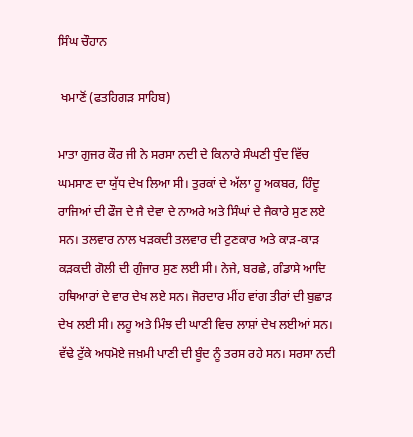ਸਿੰਘ ਚੌਹਾਨ

 ਖਮਾਣੋਂ (ਫਤਹਿਗੜ ਸਾਹਿਬ)

ਮਾਤਾ ਗੁਜਰ ਕੌਰ ਜੀ ਨੇ ਸਰਸਾ ਨਦੀ ਦੇ ਕਿਨਾਰੇ ਸੰਘਣੀ ਧੁੰਦ ਵਿੱਚ ਘਮਸਾਣ ਦਾ ਯੁੱਧ ਦੇਖ ਲਿਆ ਸੀ। ਤੁਰਕਾਂ ਦੇ ਅੱਲਾ ਹੂ ਅਕਬਰ, ਹਿੰਦੂ ਰਾਜਿਆਂ ਦੀ ਫੌਜ ਦੇ ਜੈ ਦੇਵਾ ਦੇ ਨਾਅਰੇ ਅਤੇ ਸਿੰਘਾਂ ਦੇ ਜੈਕਾਰੇ ਸੁਣ ਲਏ ਸਨ। ਤਲਵਾਰ ਨਾਲ ਖੜਕਦੀ ਤਲਵਾਰ ਦੀ ਟੁਣਕਾਰ ਅਤੇ ਕਾੜ-ਕਾੜ ਕੜਕਦੀ ਗੋਲੀ ਦੀ ਗੁੰਜਾਰ ਸੁਣ ਲਈ ਸੀ। ਨੇਜੇ, ਬਰਛੇ, ਗੰਡਾਸੇ ਆਦਿ ਹਥਿਆਰਾਂ ਦੇ ਵਾਰ ਦੇਖ ਲਏ ਸਨ। ਜੋਰਦਾਰ ਮੀਂਹ ਵਾਂਗ ਤੀਰਾਂ ਦੀ ਬੁਛਾੜ ਦੇਖ ਲਈ ਸੀ। ਲਹੂ ਅਤੇ ਮਿੰਝ ਦੀ ਘਾਣੀ ਵਿਚ ਲਾਸ਼ਾਂ ਦੇਖ ਲਈਆਂ ਸਨ। ਵੱਢੇ ਟੁੱਕੇ ਅਧਮੋਏ ਜਖ਼ਮੀ ਪਾਣੀ ਦੀ ਬੂੰਦ ਨੂੰ ਤਰਸ ਰਹੇ ਸਨ। ਸਰਸਾ ਨਦੀ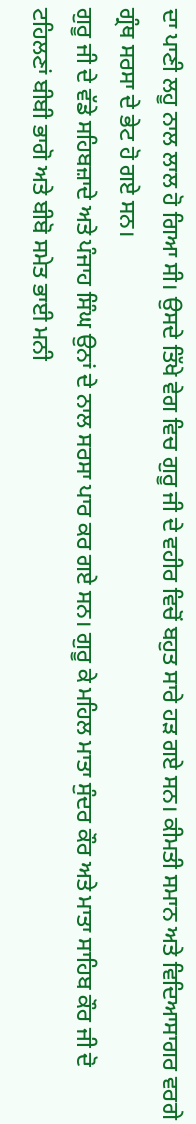ਦਾ ਪਾਣੀ ਲਹੂ ਨਾਲ ਲਾਲ ਹੋ ਗਿਆ ਸੀ। ਉਸਦੇ ਤਿੱਖੇ ਵੇਗ ਵਿਚ ਗੁਰੂ ਜੀ ਦੇ ਵਹੀਰ ਵਿਚੋਂ ਬਹੁਤ ਸਾਰੇ ਹੜ ਗਏ ਸਨ। ਕੀਮਤੀ ਸਮਾਨ ਅਤੇ ਵਿਦਿਆਸਾਗਰ ਵਰਗੇ ਗ੍ਰੰਥ ਸਰਸਾ ਦੇ ਭੇਟ ਹੋ ਗਏ ਸਨ।
ਗੁਰੂ ਜੀ ਦੇ ਵੱਡੇ ਸਹਿਬਜ਼ਾਦੇ ਅਤੇ ਪੰਜਾਹ ਸਿੰਘ ਉਨਾਂ ਦੇ ਨਾਲ ਸਰਸਾ ਪਾਰ ਕਰ ਗਏ ਸਨ। ਗੁਰੂ ਕੇ ਮਹਿਲ ਮਾਤਾ ਸੁੰਦਰ ਕੌਰ ਅਤੇ ਮਾਤਾ ਸਾਹਿਬ ਕੌਰ ਜੀ ਦੋ ਟਹਿਲਣਾਂ ਬੀਬੀ ਭਾਗੋ ਅਤੇ ਬੀਬੋ ਸਮੇਤ ਭਾਈ ਮਨੀ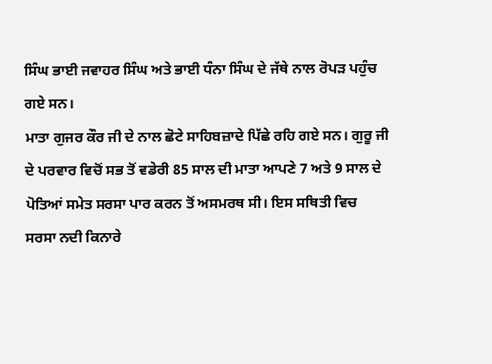ਸਿੰਘ ਭਾਈ ਜਵਾਹਰ ਸਿੰਘ ਅਤੇ ਭਾਈ ਧੰਨਾ ਸਿੰਘ ਦੇ ਜੱਥੇ ਨਾਲ ਰੋਪੜ ਪਹੁੰਚ ਗਏ ਸਨ।
ਮਾਤਾ ਗੁਜਰ ਕੌਰ ਜੀ ਦੇ ਨਾਲ ਛੋਟੇ ਸਾਹਿਬਜ਼ਾਦੇ ਪਿੱਛੇ ਰਹਿ ਗਏ ਸਨ। ਗੁਰੂ ਜੀ ਦੇ ਪਰਵਾਰ ਵਿਚੋਂ ਸਭ ਤੋਂ ਵਡੇਰੀ 85 ਸਾਲ ਦੀ ਮਾਤਾ ਆਪਣੇ 7 ਅਤੇ 9 ਸਾਲ ਦੇ ਪੋਤਿਆਂ ਸਮੇਤ ਸਰਸਾ ਪਾਰ ਕਰਨ ਤੋਂ ਅਸਮਰਥ ਸੀ। ਇਸ ਸਥਿਤੀ ਵਿਚ ਸਰਸਾ ਨਦੀ ਕਿਨਾਰੇ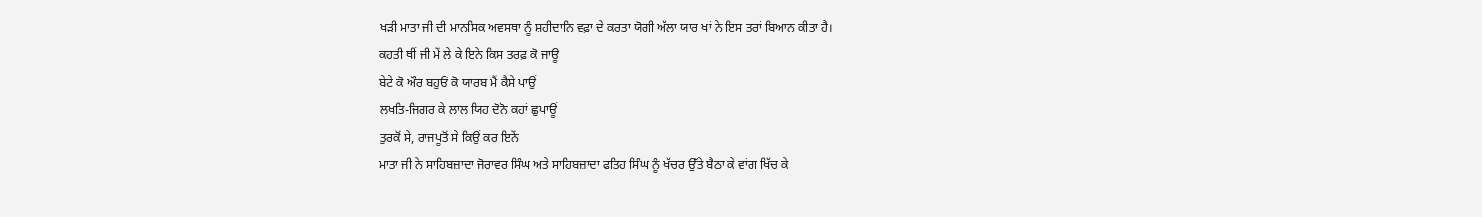ਖੜੀ ਮਾਤਾ ਜੀ ਦੀ ਮਾਨਸਿਕ ਅਵਸਥਾ ਨੂੰ ਸ਼ਹੀਦਾਨਿ ਵਫ਼ਾ ਦੇ ਕਰਤਾ ਯੋਗੀ ਅੱਲਾ ਯਾਰ ਖਾਂ ਨੇ ਇਸ ਤਰਾਂ ਬਿਆਨ ਕੀਤਾ ਹੈ।
ਕਹਤੀ ਥੀਂ ਜੀ ਮੇਂ ਲੇ ਕੇ ਇਨੇ ਕਿਸ ਤਰਫ਼ ਕੋ ਜਾਊ
ਬੇਟੇ ਕੋ ਔਰ ਬਹੁਓਂ ਕੋ ਯਾਰਬ ਮੈਂ ਕੈਸੇ ਪਾਉਂ
ਲਖਤਿ-ਜਿਗਰ ਕੇ ਲਾਲ ਯਿਹ ਦੋਨੋ ਕਹਾਂ ਛੁਪਾਊਂ
ਤੁਰਕੋਂ ਸੇ, ਰਾਜਪੂਤੋਂ ਸੇ ਕਿਉਂ ਕਰ ਇਨੇਂ
ਮਾਤਾ ਜੀ ਨੇ ਸਾਹਿਬਜ਼ਾਦਾ ਜੋਰਾਵਰ ਸਿੰਘ ਅਤੇ ਸਾਹਿਬਜ਼ਾਦਾ ਫਤਿਹ ਸਿੰਘ ਨੂੰ ਖੱਚਰ ਉੱਤੇ ਬੈਠਾ ਕੇ ਵਾਂਗ ਖਿੱਚ ਕੇ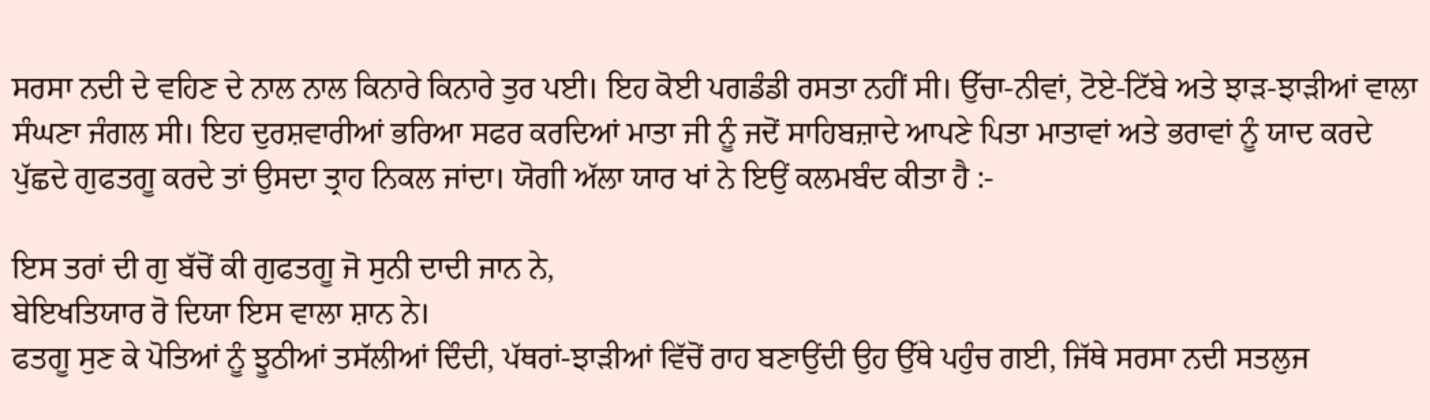ਸਰਸਾ ਨਦੀ ਦੇ ਵਹਿਣ ਦੇ ਨਾਲ ਨਾਲ ਕਿਨਾਰੇ ਕਿਨਾਰੇ ਤੁਰ ਪਈ। ਇਹ ਕੋਈ ਪਗਡੰਡੀ ਰਸਤਾ ਨਹੀਂ ਸੀ। ਉੱਚਾ-ਨੀਵਾਂ, ਟੋਏ-ਟਿੱਬੇ ਅਤੇ ਝਾੜ-ਝਾੜੀਆਂ ਵਾਲਾ ਸੰਘਣਾ ਜੰਗਲ ਸੀ। ਇਹ ਦੁਰਸ਼ਵਾਰੀਆਂ ਭਰਿਆ ਸਫਰ ਕਰਦਿਆਂ ਮਾਤਾ ਜੀ ਨੂੰ ਜਦੋਂ ਸਾਹਿਬਜ਼ਾਦੇ ਆਪਣੇ ਪਿਤਾ ਮਾਤਾਵਾਂ ਅਤੇ ਭਰਾਵਾਂ ਨੂੰ ਯਾਦ ਕਰਦੇ ਪੁੱਛਦੇ ਗੁਫਤਗੂ ਕਰਦੇ ਤਾਂ ਉਸਦਾ ਤ੍ਰਾਹ ਨਿਕਲ ਜਾਂਦਾ। ਯੋਗੀ ਅੱਲਾ ਯਾਰ ਖਾਂ ਨੇ ਇਉਂ ਕਲਮਬੰਦ ਕੀਤਾ ਹੈ :-

ਇਸ ਤਰਾਂ ਦੀ ਗੁ ਬੱਚੋਂ ਕੀ ਗੁਫਤਗੂ ਜੋ ਸੁਨੀ ਦਾਦੀ ਜਾਨ ਨੇ,
ਬੇਇਖਤਿਯਾਰ ਰੋ ਦਿਯਾ ਇਸ ਵਾਲਾ ਸ਼ਾਨ ਨੇ।
ਫਤਗੂ ਸੁਣ ਕੇ ਪੋਤਿਆਂ ਨੂੰ ਝੂਠੀਆਂ ਤਸੱਲੀਆਂ ਦਿੰਦੀ, ਪੱਥਰਾਂ-ਝਾੜੀਆਂ ਵਿੱਚੋਂ ਰਾਹ ਬਣਾਉਂਦੀ ਉਹ ਉੱਥੇ ਪਹੁੰਚ ਗਈ, ਜਿੱਥੇ ਸਰਸਾ ਨਦੀ ਸਤਲੁਜ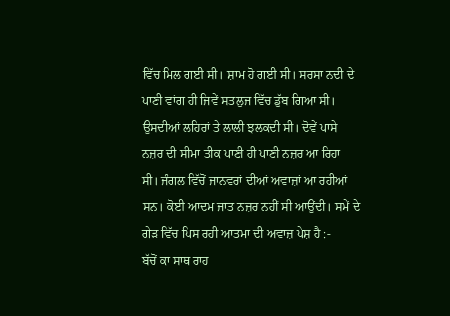ਵਿੱਚ ਮਿਲ ਗਈ ਸੀ। ਸ਼ਾਮ ਹੋ ਗਈ ਸੀ। ਸਰਸਾ ਨਦੀ ਦੇ ਪਾਣੀ ਵਾਂਗ ਹੀ ਜਿਵੇਂ ਸਤਲੁਜ ਵਿੱਚ ਡੁੱਬ ਗਿਆ ਸੀ। ਉਸਦੀਆਂ ਲਹਿਰਾਂ ਤੇ ਲਾਲੀ ਝਲਕਦੀ ਸੀ। ਦੋਵੇਂ ਪਾਸੇ ਨਜ਼ਰ ਦੀ ਸੀਮਾ ਤੀਕ ਪਾਣੀ ਹੀ ਪਾਣੀ ਨਜ਼ਰ ਆ ਰਿਹਾ ਸੀ। ਜੰਗਲ ਵਿੱਚੋਂ ਜਾਨਵਰਾਂ ਦੀਆਂ ਅਵਾਜ਼ਾਂ ਆ ਰਹੀਆਂ ਸਨ। ਕੋਈ ਆਦਮ ਜਾਤ ਨਜ਼ਰ ਨਹੀਂ ਸੀ ਆਉਂਦੀ। ਸਮੇਂ ਦੇ ਗੇੜ ਵਿੱਚ ਪਿਸ ਰਹੀ ਆਤਮਾ ਦੀ ਅਵਾਜ਼ ਪੇਸ਼ ਹੈ :-
ਬੱਚੋਂ ਕਾ ਸਾਥ ਰਾਹ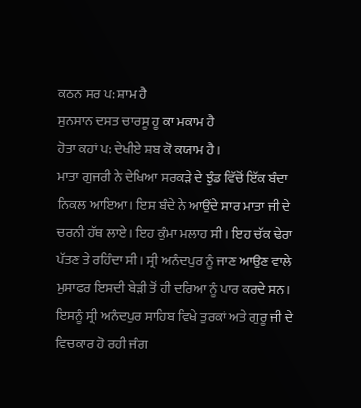ਕਠਨ ਸਰ ਪ: ਸ਼ਾਮ ਹੈ
ਸੁਨਸਾਨ ਦਸਤ ਚਾਰਸੂ ਹੂ ਕਾ ਮਕਾਮ ਹੈ
ਹੋਤਾ ਕਹਾਂ ਪ: ਦੇਖੀਏ ਸ਼ਬ ਕੋ ਕਯਾਮ ਹੈ।
ਮਾਤਾ ਗੁਜਰੀ ਨੇ ਦੇਖਿਆ ਸਰਕੜੇ ਦੇ ਝੁੰਡ ਵਿੱਚੋਂ ਇੱਕ ਬੰਦਾ ਨਿਕਲ ਆਇਆ। ਇਸ ਬੰਦੇ ਨੇ ਆਉਂਦੇ ਸਾਰ ਮਾਤਾ ਜੀ ਦੇ ਚਰਨੀ ਹੱਥ ਲਾਏ। ਇਹ ਕੁੰਮਾ ਮਲਾਹ ਸੀ। ਇਹ ਚੱਕ ਢੇਰਾ ਪੱਤਣ ਤੇ ਰਹਿੰਦਾ ਸੀ। ਸ੍ਰੀ ਅਨੰਦਪੁਰ ਨੂੰ ਜਾਣ ਆਉਣ ਵਾਲੇ ਮੁਸਾਫਰ ਇਸਦੀ ਬੇੜੀ ਤੋਂ ਹੀ ਦਰਿਆ ਨੂੰ ਪਾਰ ਕਰਦੇ ਸਨ। ਇਸਨੂੰ ਸ੍ਰੀ ਅਨੰਦਪੁਰ ਸਾਹਿਬ ਵਿਖੇ ਤੁਰਕਾਂ ਅਤੇ ਗੁਰੂ ਜੀ ਦੇ ਵਿਚਕਾਰ ਹੋ ਰਹੀ ਜੰਗ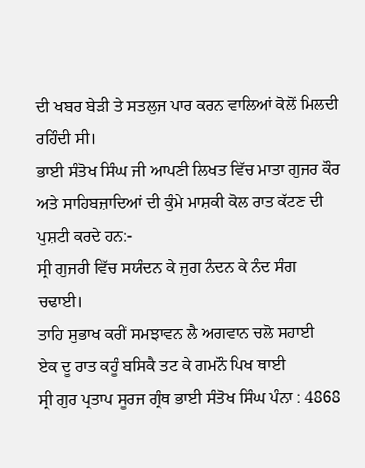ਦੀ ਖਬਰ ਬੇੜੀ ਤੇ ਸਤਲੁਜ ਪਾਰ ਕਰਨ ਵਾਲਿਆਂ ਕੋਲੋਂ ਮਿਲਦੀ ਰਹਿੰਦੀ ਸੀ।
ਭਾਈ ਸੰਤੋਖ ਸਿੰਘ ਜੀ ਆਪਣੀ ਲਿਖਤ ਵਿੱਚ ਮਾਤਾ ਗੁਜਰ ਕੌਰ ਅਤੇ ਸਾਹਿਬਜ਼ਾਦਿਆਂ ਦੀ ਕੁੰਮੇ ਮਾਸ਼ਕੀ ਕੋਲ ਰਾਤ ਕੱਟਣ ਦੀ ਪੁਸ਼ਟੀ ਕਰਦੇ ਹਨ:-
ਸ੍ਰੀ ਗੁਜਰੀ ਵਿੱਚ ਸਯੰਦਨ ਕੇ ਜੁਗ ਨੰਦਨ ਕੇ ਨੰਦ ਸੰਗ ਚਢਾਈ।
ਤਾਹਿ ਸੁਭਾਖ ਕਰੀਂ ਸਮਝਾਵਨ ਲੈ ਅਗਵਾਨ ਚਲੋ ਸਹਾਈ
ਏਕ ਦੂ ਰਾਤ ਕਹੂੰ ਬਸਿਕੈ ਤਟ ਕੇ ਗਮਨੌ ਪਿਖ ਥਾਈ
ਸ੍ਰੀ ਗੁਰ ਪ੍ਰਤਾਪ ਸੂਰਜ ਗ੍ਰੰਥ ਭਾਈ ਸੰਤੋਖ ਸਿੰਘ ਪੰਨਾ : 4868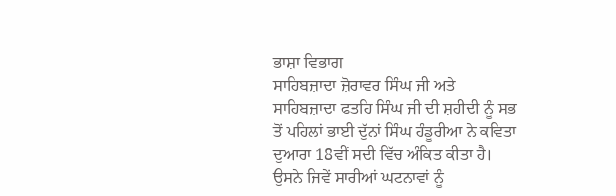ਭਾਸ਼ਾ ਵਿਭਾਗ
ਸਾਹਿਬਜ਼ਾਦਾ ਜ਼ੋਰਾਵਰ ਸਿੰਘ ਜੀ ਅਤੇ ਸਾਹਿਬਜ਼ਾਦਾ ਫਤਹਿ ਸਿੰਘ ਜੀ ਦੀ ਸ਼ਹੀਦੀ ਨੂੰ ਸਭ ਤੋਂ ਪਹਿਲਾਂ ਭਾਈ ਦੁੱਨਾਂ ਸਿੰਘ ਹੰਡੂਰੀਆ ਨੇ ਕਵਿਤਾ ਦੁਆਰਾ 18ਵੀਂ ਸਦੀ ਵਿੱਚ ਅੰਕਿਤ ਕੀਤਾ ਹੈ। ਉਸਨੇ ਜਿਵੇਂ ਸਾਰੀਆਂ ਘਟਨਾਵਾਂ ਨੂੰ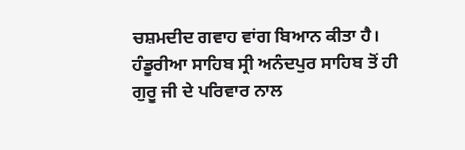ਚਸ਼ਮਦੀਦ ਗਵਾਹ ਵਾਂਗ ਬਿਆਨ ਕੀਤਾ ਹੈ। ਹੰਡੂਰੀਆ ਸਾਹਿਬ ਸ੍ਰੀ ਅਨੰਦਪੁਰ ਸਾਹਿਬ ਤੋਂ ਹੀ ਗੁਰੂ ਜੀ ਦੇ ਪਰਿਵਾਰ ਨਾਲ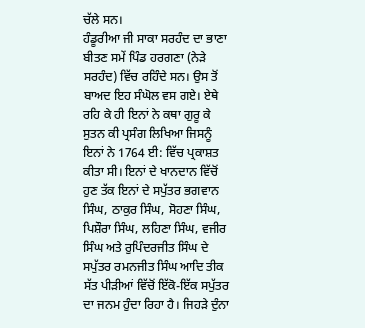ਚੱਲੇ ਸਨ।
ਹੰਡੂਰੀਆ ਜੀ ਸਾਕਾ ਸਰਹੰਦ ਦਾ ਭਾਣਾ ਬੀਤਣ ਸਮੇਂ ਪਿੰਡ ਹਰਗਣਾ (ਨੇੜੇ ਸਰਹੰਦ) ਵਿੱਚ ਰਹਿੰਦੇ ਸਨ। ਉਸ ਤੋਂ ਬਾਅਦ ਇਹ ਸੰਘੋਲ ਵਸ ਗਏ। ਏਥੇ ਰਹਿ ਕੇ ਹੀ ਇਨਾਂ ਨੇ ਕਥਾ ਗੁਰੂ ਕੇ ਸੁਤਨ ਕੀ ਪ੍ਰਸੰਗ ਲਿਖਿਆ ਜਿਸਨੂੰ ਇਨਾਂ ਨੇ 1764 ਈ: ਵਿੱਚ ਪ੍ਰਕਾਸ਼ਤ ਕੀਤਾ ਸੀ। ਇਨਾਂ ਦੇ ਖਾਨਦਾਨ ਵਿੱਚੋਂ ਹੁਣ ਤੱਕ ਇਨਾਂ ਦੇ ਸਪੁੱਤਰ ਭਗਵਾਨ ਸਿੰਘ, ਠਾਕੁਰ ਸਿੰਘ, ਸੋਹਣਾ ਸਿੰਘ, ਪਿਸ਼ੌਰਾ ਸਿੰਘ, ਲਹਿਣਾ ਸਿੰਘ, ਵਜੀਰ ਸਿੰਘ ਅਤੇ ਰੁਪਿੰਦਰਜੀਤ ਸਿੰਘ ਦੇ ਸਪੁੱਤਰ ਰਮਨਜੀਤ ਸਿੰਘ ਆਦਿ ਤੀਕ ਸੱਤ ਪੀੜੀਆਂ ਵਿੱਚੋਂ ਇੱਕੋ-ਇੱਕ ਸਪੁੱਤਰ ਦਾ ਜਨਮ ਹੁੰਦਾ ਰਿਹਾ ਹੈ। ਜਿਹੜੇ ਦੁੰਨਾ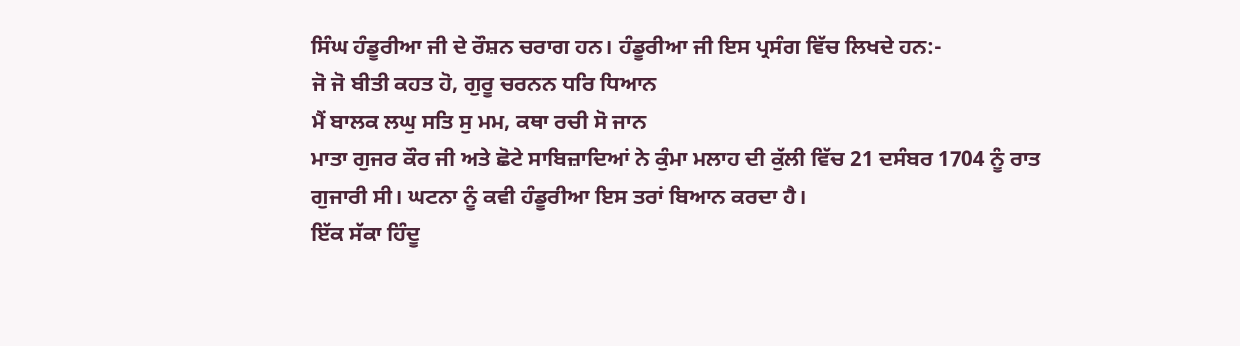ਸਿੰਘ ਹੰਡੂਰੀਆ ਜੀ ਦੇ ਰੌਸ਼ਨ ਚਰਾਗ ਹਨ। ਹੰਡੂਰੀਆ ਜੀ ਇਸ ਪ੍ਰਸੰਗ ਵਿੱਚ ਲਿਖਦੇ ਹਨ:-
ਜੋ ਜੋ ਬੀਤੀ ਕਹਤ ਹੋ, ਗੁਰੂ ਚਰਨਨ ਧਰਿ ਧਿਆਨ
ਮੈਂ ਬਾਲਕ ਲਘੁ ਸਤਿ ਸੁ ਮਮ, ਕਥਾ ਰਚੀ ਸੋ ਜਾਨ
ਮਾਤਾ ਗੁਜਰ ਕੌਰ ਜੀ ਅਤੇ ਛੋਟੇ ਸਾਬਿਜ਼ਾਦਿਆਂ ਨੇ ਕੁੰਮਾ ਮਲਾਹ ਦੀ ਕੁੱਲੀ ਵਿੱਚ 21 ਦਸੰਬਰ 1704 ਨੂੰ ਰਾਤ ਗੁਜਾਰੀ ਸੀ। ਘਟਨਾ ਨੂੰ ਕਵੀ ਹੰਡੂਰੀਆ ਇਸ ਤਰਾਂ ਬਿਆਨ ਕਰਦਾ ਹੈ।
ਇੱਕ ਸੱਕਾ ਹਿੰਦੂ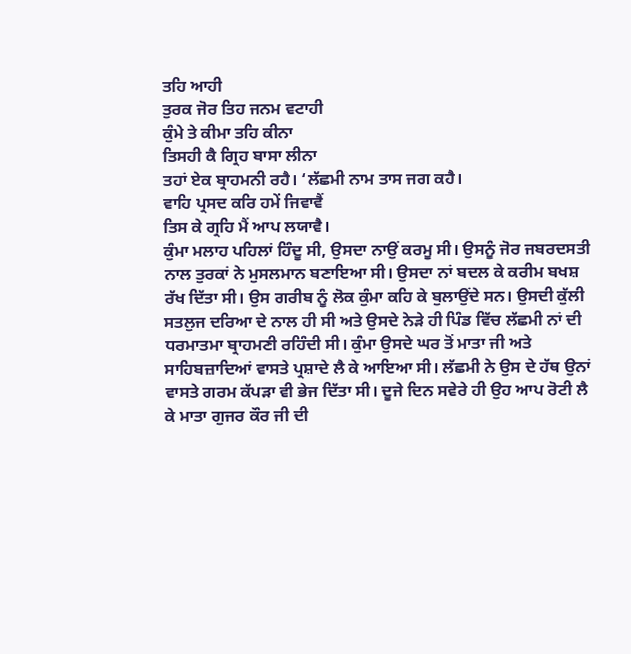ਤਹਿ ਆਹੀ
ਤੁਰਕ ਜੋਰ ਤਿਹ ਜਨਮ ਵਟਾਹੀ
ਕੁੰਮੇ ਤੇ ਕੀਮਾ ਤਹਿ ਕੀਨਾ
ਤਿਸਹੀ ਕੈ ਗ੍ਰਿਹ ਬਾਸਾ ਲੀਨਾ
ਤਹਾਂ ਏਕ ਬ੍ਰਾਹਮਨੀ ਰਹੈ। ‘ਲੱਛਮੀ ਨਾਮ ਤਾਸ ਜਗ ਕਹੈ।
ਵਾਹਿ ਪ੍ਰਸਦ ਕਰਿ ਹਮੇਂ ਜਿਵਾਵੈਂ
ਤਿਸ ਕੇ ਗ੍ਰਹਿ ਮੈਂ ਆਪ ਲਯਾਵੈ।
ਕੁੰਮਾ ਮਲਾਹ ਪਹਿਲਾਂ ਹਿੰਦੂ ਸੀ, ਉਸਦਾ ਨਾਉਂ ਕਰਮੂ ਸੀ। ਉਸਨੂੰ ਜੋਰ ਜਬਰਦਸਤੀ ਨਾਲ ਤੁਰਕਾਂ ਨੇ ਮੁਸਲਮਾਨ ਬਣਾਇਆ ਸੀ। ਉਸਦਾ ਨਾਂ ਬਦਲ ਕੇ ਕਰੀਮ ਬਖਸ਼ ਰੱਖ ਦਿੱਤਾ ਸੀ। ਉਸ ਗਰੀਬ ਨੂੰ ਲੋਕ ਕੁੰਮਾ ਕਹਿ ਕੇ ਬੁਲਾਉਂਦੇ ਸਨ। ਉਸਦੀ ਕੁੱਲੀ ਸਤਲੁਜ ਦਰਿਆ ਦੇ ਨਾਲ ਹੀ ਸੀ ਅਤੇ ਉਸਦੇ ਨੇੜੇ ਹੀ ਪਿੰਡ ਵਿੱਚ ਲੱਛਮੀ ਨਾਂ ਦੀ ਧਰਮਾਤਮਾ ਬ੍ਰਾਹਮਣੀ ਰਹਿੰਦੀ ਸੀ। ਕੁੰਮਾ ਉਸਦੇ ਘਰ ਤੋਂ ਮਾਤਾ ਜੀ ਅਤੇ ਸਾਹਿਬਜ਼ਾਦਿਆਂ ਵਾਸਤੇ ਪ੍ਰਸ਼ਾਦੇ ਲੈ ਕੇ ਆਇਆ ਸੀ। ਲੱਛਮੀ ਨੇ ਉਸ ਦੇ ਹੱਥ ਉਨਾਂ ਵਾਸਤੇ ਗਰਮ ਕੱਪੜਾ ਵੀ ਭੇਜ ਦਿੱਤਾ ਸੀ। ਦੂਜੇ ਦਿਨ ਸਵੇਰੇ ਹੀ ਉਹ ਆਪ ਰੋਟੀ ਲੈ ਕੇ ਮਾਤਾ ਗੁਜਰ ਕੌਰ ਜੀ ਦੀ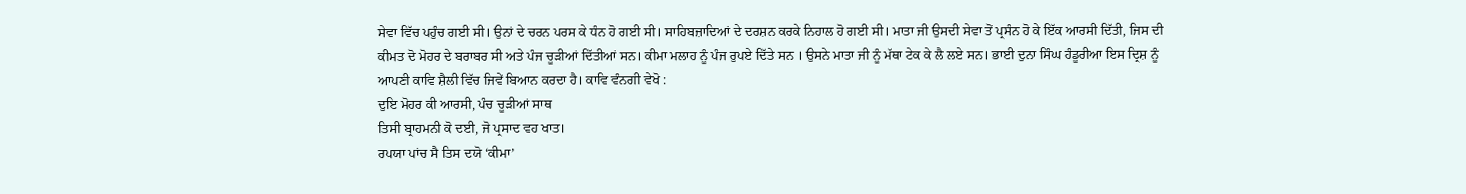ਸੇਵਾ ਵਿੱਚ ਪਹੁੰਚ ਗਈ ਸੀ। ਉਨਾਂ ਦੇ ਚਰਨ ਪਰਸ ਕੇ ਧੰਨ ਹੋ ਗਈ ਸੀ। ਸਾਹਿਬਜ਼ਾਦਿਆਂ ਦੇ ਦਰਸ਼ਨ ਕਰਕੇ ਨਿਹਾਲ ਹੋ ਗਈ ਸੀ। ਮਾਤਾ ਜੀ ਉਸਦੀ ਸੇਵਾ ਤੋਂ ਪ੍ਰਸੰਨ ਹੋ ਕੇ ਇੱਕ ਆਰਸੀ ਦਿੱਤੀ, ਜਿਸ ਦੀ ਕੀਮਤ ਦੋ ਮੋਹਰ ਦੇ ਬਰਾਬਰ ਸੀ ਅਤੇ ਪੰਜ ਚੂੜੀਆਂ ਦਿੱਤੀਆਂ ਸਨ। ਕੀਮਾ ਮਲਾਹ ਨੂੰ ਪੰਜ ਰੁਪਏ ਦਿੱਤੇ ਸਨ । ਉਸਨੇ ਮਾਤਾ ਜੀ ਨੂੰ ਮੱਥਾ ਟੇਕ ਕੇ ਲੈ ਲਏ ਸਨ। ਭਾਈ ਦੁਨਾ ਸਿੰਘ ਹੰਡੂਰੀਆ ਇਸ ਦ੍ਰਿਸ਼ ਨੂੰ ਆਪਣੀ ਕਾਵਿ ਸ਼ੈਲੀ ਵਿੱਚ ਜਿਵੇਂ ਬਿਆਨ ਕਰਦਾ ਹੈ। ਕਾਵਿ ਵੰਨਗੀ ਵੇਖੋ :
ਦੁਇ ਮੋਹਰ ਕੀ ਆਰਸੀ, ਪੰਚ ਚੂੜੀਆਂ ਸਾਥ
ਤਿਸੀ ਬ੍ਰਾਹਮਨੀ ਕੋ ਦਈ, ਜੋ ਪ੍ਰਸਾਦ ਵਹ ਖਾਤ।
ਰਪਯਾ ਪਾਂਚ ਸੈ ਤਿਸ ਦਯੋ ‘ਕੀਮਾ’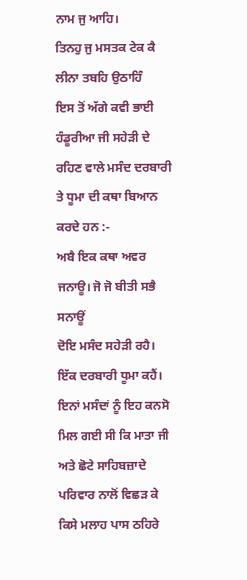ਨਾਮ ਜੁ ਆਹਿ।
ਤਿਨਹੁ ਜੁ ਮਸਤਕ ਟੇਕ ਕੈ ਲੀਨਾ ਤਬਹਿ ਉਠਾਹਿੰ
ਇਸ ਤੋਂ ਅੱਗੇ ਕਵੀ ਭਾਈ ਹੰਡੂਰੀਆ ਜੀ ਸਹੇੜੀ ਦੇ ਰਹਿਣ ਵਾਲੇ ਮਸੰਦ ਦਰਬਾਰੀ ਤੇ ਧੂਮਾ ਦੀ ਕਥਾ ਬਿਆਨ ਕਰਦੇ ਹਨ :-
ਅਬੈ ਇਕ ਕਥਾ ਅਵਰ ਜਨਾਊ। ਜੋ ਜੋ ਬੀਤੀ ਸਭੈ ਸਨਾਊਂ
ਦੋਇ ਮਸੰਦ ਸਹੇੜੀ ਰਹੈ। ਇੱਕ ਦਰਬਾਰੀ ਧੂਮਾ ਕਹੈਂ।
ਇਨਾਂ ਮਸੰਦਾਂ ਨੂੰ ਇਹ ਕਨਸੋ ਮਿਲ ਗਈ ਸੀ ਕਿ ਮਾਤਾ ਜੀ ਅਤੇ ਛੋਟੇ ਸਾਹਿਬਜ਼ਾਦੇ ਪਰਿਵਾਰ ਨਾਲੋਂ ਵਿਛੜ ਕੇ ਕਿਸੇ ਮਲਾਹ ਪਾਸ ਠਹਿਰੇ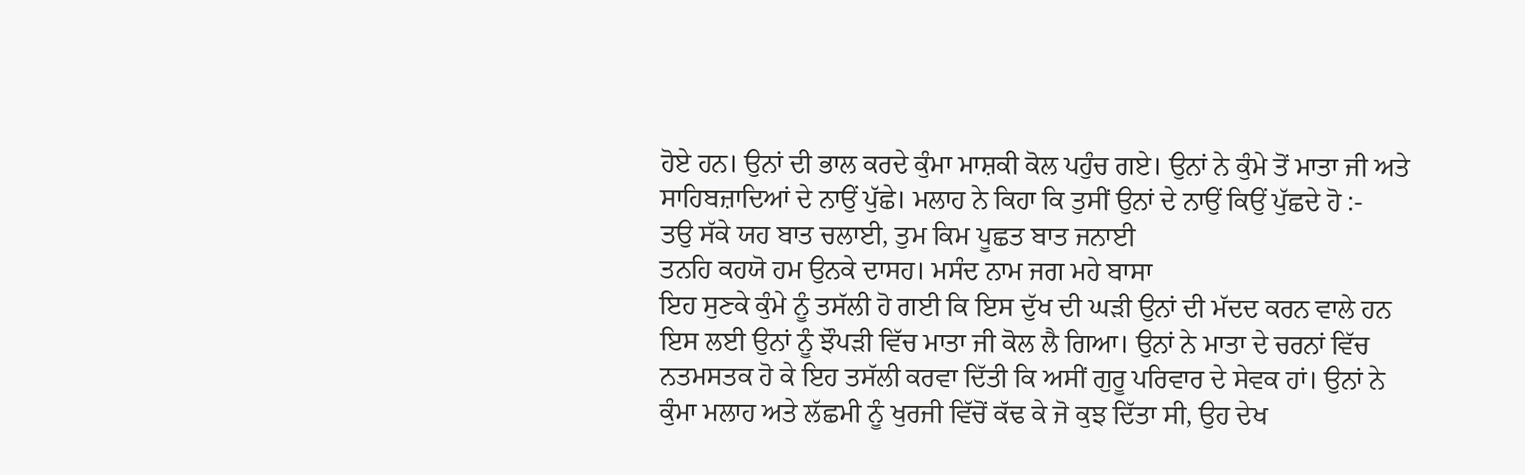ਹੋਏ ਹਨ। ਉਨਾਂ ਦੀ ਭਾਲ ਕਰਦੇ ਕੁੰਮਾ ਮਾਸ਼ਕੀ ਕੋਲ ਪਹੁੰਚ ਗਏ। ਉਨਾਂ ਨੇ ਕੁੰਮੇ ਤੋਂ ਮਾਤਾ ਜੀ ਅਤੇ ਸਾਹਿਬਜ਼ਾਦਿਆਂ ਦੇ ਨਾਉਂ ਪੁੱਛੇ। ਮਲਾਹ ਨੇ ਕਿਹਾ ਕਿ ਤੁਸੀਂ ਉਨਾਂ ਦੇ ਨਾਉਂ ਕਿਉਂ ਪੁੱਛਦੇ ਹੋ :-
ਤਉ ਸੱਕੇ ਯਹ ਬਾਤ ਚਲਾਈ, ਤੁਮ ਕਿਮ ਪੂਛਤ ਬਾਤ ਜਨਾਈ
ਤਨਹਿ ਕਹਯੋ ਹਮ ਉਨਕੇ ਦਾਸਹ। ਮਸੰਦ ਨਾਮ ਜਗ ਮਹੇ ਬਾਸਾ
ਇਹ ਸੁਣਕੇ ਕੁੰਮੇ ਨੂੰ ਤਸੱਲੀ ਹੋ ਗਈ ਕਿ ਇਸ ਦੁੱਖ ਦੀ ਘੜੀ ਉਨਾਂ ਦੀ ਮੱਦਦ ਕਰਨ ਵਾਲੇ ਹਨ ਇਸ ਲਈ ਉਨਾਂ ਨੂੰ ਝੌਪੜੀ ਵਿੱਚ ਮਾਤਾ ਜੀ ਕੋਲ ਲੈ ਗਿਆ। ਉਨਾਂ ਨੇ ਮਾਤਾ ਦੇ ਚਰਨਾਂ ਵਿੱਚ ਨਤਮਸਤਕ ਹੋ ਕੇ ਇਹ ਤਸੱਲੀ ਕਰਵਾ ਦਿੱਤੀ ਕਿ ਅਸੀਂ ਗੁਰੂ ਪਰਿਵਾਰ ਦੇ ਸੇਵਕ ਹਾਂ। ਉਨਾਂ ਨੇ ਕੁੰਮਾ ਮਲਾਹ ਅਤੇ ਲੱਛਮੀ ਨੂੰ ਖੁਰਜੀ ਵਿੱਚੋਂ ਕੱਢ ਕੇ ਜੋ ਕੁਝ ਦਿੱਤਾ ਸੀ, ਉਹ ਦੇਖ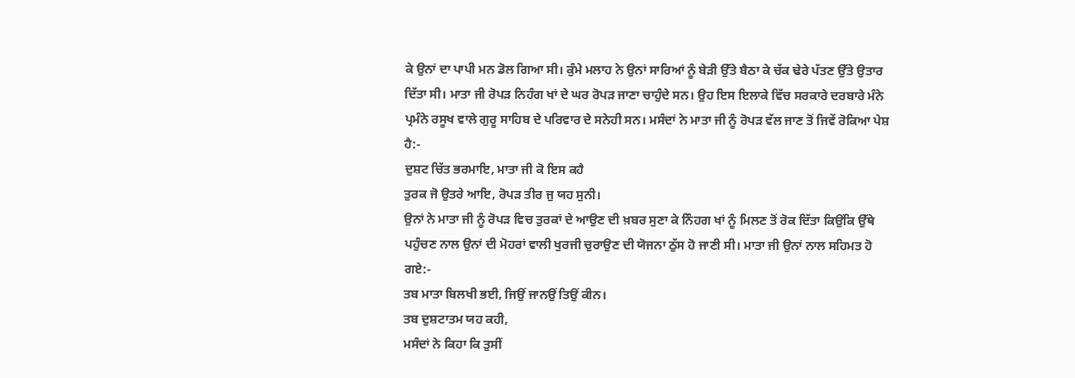ਕੇ ਉਨਾਂ ਦਾ ਪਾਪੀ ਮਨ ਡੋਲ ਗਿਆ ਸੀ। ਕੁੰਮੇ ਮਲਾਹ ਨੇ ਉਨਾਂ ਸਾਰਿਆਂ ਨੂੰ ਬੇੜੀ ਉੱਤੇ ਬੈਠਾ ਕੇ ਚੱਕ ਢੇਰੇ ਪੱਤਣ ਉੱਤੇ ਉਤਾਰ ਦਿੱਤਾ ਸੀ। ਮਾਤਾ ਜੀ ਰੋਪੜ ਨਿਹੰਗ ਖਾਂ ਦੇ ਘਰ ਰੋਪੜ ਜਾਣਾ ਚਾਹੁੰਦੇ ਸਨ। ਉਹ ਇਸ ਇਲਾਕੇ ਵਿੱਚ ਸਰਕਾਰੇ ਦਰਬਾਰੇ ਮੰਨੇ ਪ੍ਰਮੰਨੇ ਰਸੂਖ ਵਾਲੇ ਗੁਰੂ ਸਾਹਿਬ ਦੇ ਪਰਿਵਾਰ ਦੇ ਸਨੇਹੀ ਸਨ। ਮਸੰਦਾਂ ਨੇ ਮਾਤਾ ਜੀ ਨੂੰ ਰੋਪੜ ਵੱਲ ਜਾਣ ਤੋਂ ਜਿਵੇਂ ਰੋਕਿਆ ਪੇਸ਼ ਹੈ:-
ਦੁਸ਼ਟ ਚਿੱਤ ਭਰਮਾਇ, ਮਾਤਾ ਜੀ ਕੋ ਇਸ ਕਹੈ
ਤੁਰਕ ਜੋ ਉਤਰੇ ਆਇ, ਰੋਪੜ ਤੀਰ ਜੁ ਯਹ ਸੁਨੀ।
ਉਨਾਂ ਨੇ ਮਾਤਾ ਜੀ ਨੂੰ ਰੋਪੜ ਵਿਚ ਤੁਰਕਾਂ ਦੇ ਆਉਣ ਦੀ ਖ਼ਬਰ ਸੁਣਾ ਕੇ ਨਿੰਹਗ ਖਾਂ ਨੂੰ ਮਿਲਣ ਤੋਂ ਰੋਕ ਦਿੱਤਾ ਕਿਉਂਕਿ ਉੱਥੇ ਪਹੁੰਚਣ ਨਾਲ ਉਨਾਂ ਦੀ ਮੋਹਰਾਂ ਵਾਲੀ ਖੁਰਜੀ ਚੁਰਾਉਣ ਦੀ ਯੋਜਨਾ ਠੁੱਸ ਹੋ ਜਾਣੀ ਸੀ। ਮਾਤਾ ਜੀ ਉਨਾਂ ਨਾਲ ਸਹਿਮਤ ਹੋ ਗਏ:-
ਤਬ ਮਾਤਾ ਬਿਲਖੀ ਭਈ, ਜਿਉਂ ਜਾਨਉਂ ਤਿਉਂ ਕੀਨ।
ਤਬ ਦੁਸ਼ਟਾਤਮ ਯਹ ਕਹੀ,
ਮਸੰਦਾਂ ਨੇ ਕਿਹਾ ਕਿ ਤੁਸੀਂ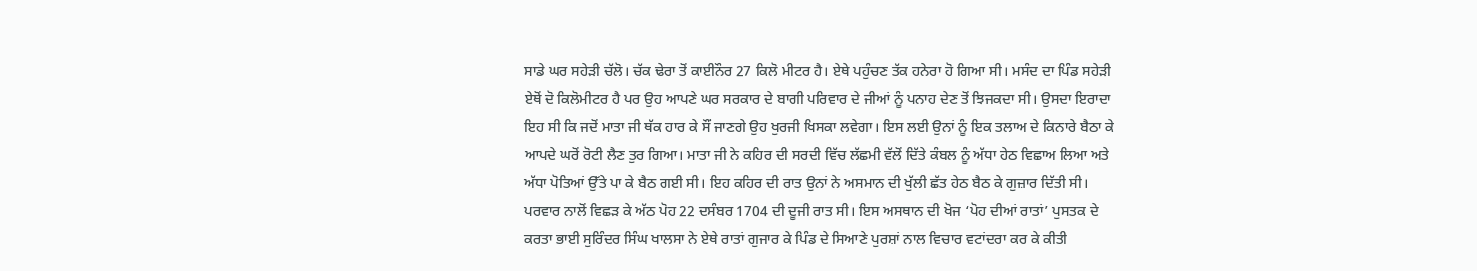ਸਾਡੇ ਘਰ ਸਹੇੜੀ ਚੱਲੋ। ਚੱਕ ਢੇਰਾ ਤੋਂ ਕਾਈਨੌਰ 27 ਕਿਲੋ ਮੀਟਰ ਹੈ। ਏਥੇ ਪਹੁੰਚਣ ਤੱਕ ਹਨੇਰਾ ਹੋ ਗਿਆ ਸੀ। ਮਸੰਦ ਦਾ ਪਿੰਡ ਸਹੇੜੀ ਏਥੋਂ ਦੋ ਕਿਲੋਮੀਟਰ ਹੈ ਪਰ ਉਹ ਆਪਣੇ ਘਰ ਸਰਕਾਰ ਦੇ ਬਾਗੀ ਪਰਿਵਾਰ ਦੇ ਜੀਆਂ ਨੂੰ ਪਨਾਹ ਦੇਣ ਤੋਂ ਝਿਜਕਦਾ ਸੀ। ਉਸਦਾ ਇਰਾਦਾ ਇਹ ਸੀ ਕਿ ਜਦੋਂ ਮਾਤਾ ਜੀ ਥੱਕ ਹਾਰ ਕੇ ਸੌਂ ਜਾਣਗੇ ਉਹ ਖੁਰਜੀ ਖਿਸਕਾ ਲਵੇਗਾ। ਇਸ ਲਈ ਉਨਾਂ ਨੂੰ ਇਕ ਤਲਾਅ ਦੇ ਕਿਨਾਰੇ ਬੈਠਾ ਕੇ ਆਪਦੇ ਘਰੋਂ ਰੋਟੀ ਲੈਣ ਤੁਰ ਗਿਆ। ਮਾਤਾ ਜੀ ਨੇ ਕਹਿਰ ਦੀ ਸਰਦੀ ਵਿੱਚ ਲੱਛਮੀ ਵੱਲੋਂ ਦਿੱਤੇ ਕੰਬਲ ਨੂੰ ਅੱਧਾ ਹੇਠ ਵਿਛਾਅ ਲਿਆ ਅਤੇ ਅੱਧਾ ਪੋਤਿਆਂ ਉੱਤੇ ਪਾ ਕੇ ਬੈਠ ਗਈ ਸੀ। ਇਹ ਕਹਿਰ ਦੀ ਰਾਤ ਉਨਾਂ ਨੇ ਅਸਮਾਨ ਦੀ ਖੁੱਲੀ ਛੱਤ ਹੇਠ ਬੈਠ ਕੇ ਗੁਜ਼ਾਰ ਦਿੱਤੀ ਸੀ। ਪਰਵਾਰ ਨਾਲੋਂ ਵਿਛੜ ਕੇ ਅੱਠ ਪੋਹ 22 ਦਸੰਬਰ 1704 ਦੀ ਦੂਜੀ ਰਾਤ ਸੀ। ਇਸ ਅਸਥਾਨ ਦੀ ਖੋਜ ‘ਪੋਹ ਦੀਆਂ ਰਾਤਾਂ’ ਪੁਸਤਕ ਦੇ ਕਰਤਾ ਭਾਈ ਸੁਰਿੰਦਰ ਸਿੰਘ ਖਾਲਸਾ ਨੇ ਏਥੇ ਰਾਤਾਂ ਗੁਜਾਰ ਕੇ ਪਿੰਡ ਦੇ ਸਿਆਣੇ ਪੁਰਸ਼ਾਂ ਨਾਲ ਵਿਚਾਰ ਵਟਾਂਦਰਾ ਕਰ ਕੇ ਕੀਤੀ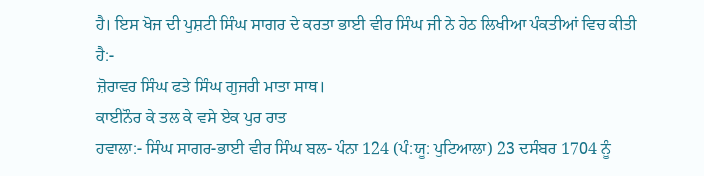ਹੈ। ਇਸ ਖੋਜ ਦੀ ਪੁਸ਼ਟੀ ਸਿੰਘ ਸਾਗਰ ਦੇ ਕਰਤਾ ਭਾਈ ਵੀਰ ਸਿੰਘ ਜੀ ਨੇ ਹੇਠ ਲਿਖੀਆ ਪੰਕਤੀਆਂ ਵਿਚ ਕੀਤੀ ਹੈ:-
ਜ਼ੋਰਾਵਰ ਸਿੰਘ ਫਤੇ ਸਿੰਘ ਗੁਜਰੀ ਮਾਤਾ ਸਾਥ।
ਕਾਈਨੌਰ ਕੇ ਤਲ ਕੇ ਵਸੇ ਏਕ ਪੁਰ ਰਾਤ
ਹਵਾਲਾ:- ਸਿੰਘ ਸਾਗਰ-ਭਾਈ ਵੀਰ ਸਿੰਘ ਬਲ- ਪੰਨਾ 124 (ਪੰ:ਯੂ: ਪੁਟਿਆਲਾ) 23 ਦਸੰਬਰ 1704 ਨੂੰ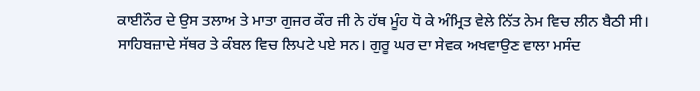ਕਾਈਨੌਰ ਦੇ ਉਸ ਤਲਾਅ ਤੇ ਮਾਤਾ ਗੁਜਰ ਕੌਰ ਜੀ ਨੇ ਹੱਥ ਮੂੰਹ ਧੋ ਕੇ ਅੰਮ੍ਰਿਤ ਵੇਲੇ ਨਿੱਤ ਨੇਮ ਵਿਚ ਲੀਨ ਬੈਠੀ ਸੀ। ਸਾਹਿਬਜ਼ਾਦੇ ਸੱਥਰ ਤੇ ਕੰਬਲ ਵਿਚ ਲਿਪਟੇ ਪਏ ਸਨ। ਗੁਰੂ ਘਰ ਦਾ ਸੇਵਕ ਅਖਵਾਉਣ ਵਾਲਾ ਮਸੰਦ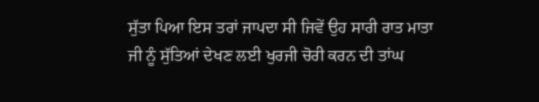ਸੁੱਤਾ ਪਿਆ ਇਸ ਤਰਾਂ ਜਾਪਦਾ ਸੀ ਜਿਵੇਂ ਉਹ ਸਾਰੀ ਰਾਤ ਮਾਤਾ ਜੀ ਨੂੰ ਸੁੱਤਿਆਂ ਦੇਖਣ ਲਈ ਖੁਰਜੀ ਚੋਰੀ ਕਰਨ ਦੀ ਤਾਂਘ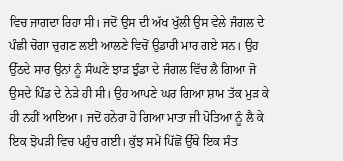ਵਿਚ ਜਾਗਦਾ ਰਿਹਾ ਸੀ। ਜਦੋਂ ਉਸ ਦੀ ਅੱਖ ਖੁੱਲੀ ਉਸ ਵੇਲੇ ਜੰਗਲ ਦੇ ਪੰਛੀ ਚੋਗਾ ਚੁਗਣ ਲਈ ਆਲਣੇ ਵਿਚੋਂ ਉਡਾਰੀ ਮਾਰ ਗਏ ਸਨ। ਉਹ ਉੱਠਦੇ ਸਾਰ ਉਨਾਂ ਨੂੰ ਸੰਘਣੇ ਝਾੜ ਝੁੰਡਾ ਦੇ ਜੰਗਲ ਵਿੱਚ ਲੈ ਗਿਆ ਜੋ ਉਸਦੇ ਪਿੰਡ ਦੇ ਨੇੜੇ ਹੀ ਸੀ। ਉਹ ਆਪਣੇ ਘਰ ਗਿਆ ਸ਼ਾਮ ਤੱਕ ਮੁੜ ਕੇ ਹੀ ਨਹੀਂ ਆਇਆ। ਜਦੋਂ ਹਨੇਰਾ ਹੋ ਗਿਆ ਮਾਤਾ ਜੀ ਪੋਤਿਆ ਨੂੰ ਲੈ ਕੇ ਇਕ ਝੋਪੜੀ ਵਿਚ ਪਹੁੰਚ ਗਈ। ਕੁੱਝ ਸਮੇਂ ਪਿੱਛੋਂ ਉੱਥੇ ਇਕ ਸੰਤ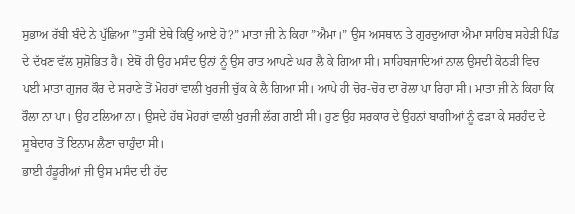ਸੁਭਾਅ ਰੱਬੀ ਬੰਦੇ ਨੇ ਪੁੱਛਿਆ ”ਤੁਸੀਂ ਏਥੇ ਕਿਉਂ ਆਏ ਹੋ?” ਮਾਤਾ ਜੀ ਨੇ ਕਿਹਾ ”ਐਮਾ।” ਉਸ ਅਸਥਾਨ ਤੇ ਗੁਰਦੁਆਰਾ ਐਮਾ ਸਾਹਿਬ ਸਹੇੜੀ ਪਿੰਡ ਦੇ ਦੱਖਣ ਵੱਲ ਸੁਸ਼ੋਭਿਤ ਹੈ। ਏਥੋਂ ਹੀ ਉਹ ਮਸੰਦ ਉਨਾਂ ਨੂੰ ਉਸ ਰਾਤ ਆਪਣੇ ਘਰ ਲੈ ਕੇ ਗਿਆ ਸੀ। ਸਾਹਿਬਜਾਦਿਆਂ ਨਾਲ ਉਸਦੀ ਕੋਠੜੀ ਵਿਚ ਪਈ ਮਾਤਾ ਗੁਜਰ ਕੌਰ ਦੇ ਸਰਾਣੇ ਤੋਂ ਮੋਹਰਾਂ ਵਾਲੀ ਖੁਰਜੀ ਚੁੱਕ ਕੇ ਲੈ ਗਿਆ ਸੀ। ਆਪੇ ਹੀ ਚੋਰ-ਚੋਰ ਦਾ ਰੋਲਾ ਪਾ ਰਿਹਾ ਸੀ। ਮਾਤਾ ਜੀ ਨੇ ਕਿਹਾ ਕਿ ਰੌਲਾ ਨਾ ਪਾ। ਉਹ ਟਲਿਆ ਨਾ। ਉਸਦੇ ਹੱਥ ਮੋਹਰਾਂ ਵਾਲੀ ਖੁਰਜੀ ਲੱਗ ਗਈ ਸੀ। ਹੁਣ ਉਹ ਸਰਕਾਰ ਦੇ ਉਹਨਾਂ ਬਾਗੀਆਂ ਨੂੰ ਫੜਾ ਕੇ ਸਰਹੰਦ ਦੇ ਸੂਬੇਦਾਰ ਤੋਂ ਇਨਾਮ ਲੈਣਾ ਚਾਹੁੰਦਾ ਸੀ।
ਭਾਈ ਹੰਡੂਰੀਆਂ ਜੀ ਉਸ ਮਸੰਦ ਦੀ ਹੱਦ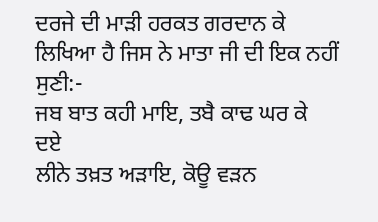ਦਰਜੇ ਦੀ ਮਾੜੀ ਹਰਕਤ ਗਰਦਾਨ ਕੇ ਲਿਖਿਆ ਹੈ ਜਿਸ ਨੇ ਮਾਤਾ ਜੀ ਦੀ ਇਕ ਨਹੀਂ ਸੁਣੀ:-
ਜਬ ਬਾਤ ਕਹੀ ਮਾਇ, ਤਬੈ ਕਾਢ ਘਰ ਕੇ ਦਏ
ਲੀਨੇ ਤਖ਼ਤ ਅੜਾਇ, ਕੋਊ ਵੜਨ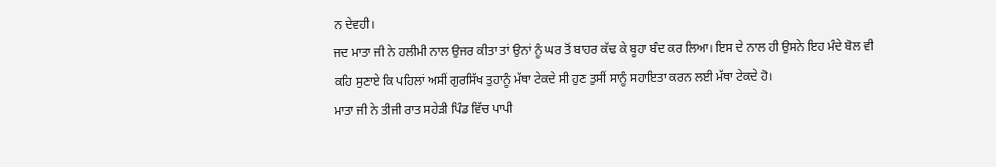ਨ ਦੇਵਹੀ।
ਜਦ ਮਾਤਾ ਜੀ ਨੇ ਹਲੀਮੀ ਨਾਲ ਉਜਰ ਕੀਤਾ ਤਾਂ ਉਨਾਂ ਨੂੰ ਘਰ ਤੋਂ ਬਾਹਰ ਕੱਢ ਕੇ ਬੂਹਾ ਬੰਦ ਕਰ ਲਿਆ। ਇਸ ਦੇ ਨਾਲ ਹੀ ਉਸਨੇ ਇਹ ਮੰਦੇ ਬੋਲ ਵੀ ਕਹਿ ਸੁਣਾਏ ਕਿ ਪਹਿਲਾਂ ਅਸੀਂ ਗੁਰਸਿੱਖ ਤੁਹਾਨੂੰ ਮੱਥਾ ਟੇਕਦੇ ਸੀ ਹੁਣ ਤੁਸੀਂ ਸਾਨੂੰ ਸਹਾਇਤਾ ਕਰਨ ਲਈ ਮੱਥਾ ਟੇਕਦੇ ਹੋ।
ਮਾਤਾ ਜੀ ਨੇ ਤੀਜੀ ਰਾਤ ਸਹੇੜੀ ਪਿੰਡ ਵਿੱਚ ਪਾਪੀ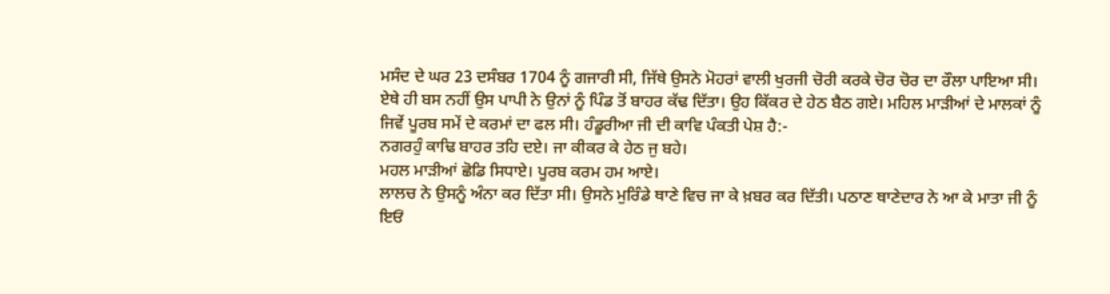ਮਸੰਦ ਦੇ ਘਰ 23 ਦਸੰਬਰ 1704 ਨੂੰ ਗਜਾਰੀ ਸੀ, ਜਿੱਥੇ ਉਸਨੇ ਮੋਹਰਾਂ ਵਾਲੀ ਖੁਰਜੀ ਚੋਰੀ ਕਰਕੇ ਚੋਰ ਚੋਰ ਦਾ ਰੌਲਾ ਪਾਇਆ ਸੀ।
ਏਥੇ ਹੀ ਬਸ ਨਹੀਂ ਉਸ ਪਾਪੀ ਨੇ ਉਨਾਂ ਨੂੰ ਪਿੰਡ ਤੋਂ ਬਾਹਰ ਕੱਢ ਦਿੱਤਾ। ਉਹ ਕਿੱਕਰ ਦੇ ਹੇਠ ਬੈਠ ਗਏ। ਮਹਿਲ ਮਾੜੀਆਂ ਦੇ ਮਾਲਕਾਂ ਨੂੰ ਜਿਵੇਂ ਪੂਰਬ ਸਮੇਂ ਦੇ ਕਰਮਾਂ ਦਾ ਫਲ ਸੀ। ਹੰਡੂਰੀਆ ਜੀ ਦੀ ਕਾਵਿ ਪੰਕਤੀ ਪੇਸ਼ ਹੈ:-
ਨਗਰਹੁੰ ਕਾਢਿ ਬਾਹਰ ਤਹਿ ਦਏ। ਜਾ ਕੀਕਰ ਕੇ ਹੇਠ ਜੁ ਬਹੇ।
ਮਹਲ ਮਾੜੀਆਂ ਛੋਡਿ ਸਿਧਾਏ। ਪੂਰਬ ਕਰਮ ਹਮ ਆਏ।
ਲਾਲਚ ਨੇ ਉਸਨੂੰ ਅੰਨਾ ਕਰ ਦਿੱਤਾ ਸੀ। ਉਸਨੇ ਮੁਰਿੰਡੇ ਥਾਣੇ ਵਿਚ ਜਾ ਕੇ ਖ਼ਬਰ ਕਰ ਦਿੱਤੀ। ਪਠਾਣ ਥਾਣੇਦਾਰ ਨੇ ਆ ਕੇ ਮਾਤਾ ਜੀ ਨੂੰ ਇਓਂ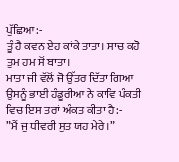ਪੁੱਛਿਆ:-
ਤੂੰ ਹੈ ਕਵਨ ਏਹ ਕਾਂਕੇ ਤਾਤਾ। ਸਾਚ ਕਹੋ ਤੁਮ ਹਮ ਸੋਂ ਬਾਤਾ।
ਮਾਤਾ ਜੀ ਵੱਲੋਂ ਜੋ ਉੱਤਰ ਦਿੱਤਾ ਗਿਆ ਉਸਨੂੰ ਭਾਈ ਹੰਡੂਰੀਆ ਨੇ ਕਾਵਿ ਪੰਕਤੀ ਵਿਚ ਇਸ ਤਰਾਂ ਅੰਕਤ ਕੀਤਾ ਹੈ:-
”ਮੈਂ ਜੁ ਧੀਵਰੀ ਸੁਤ ਯਹ ਮੇਰੇ।”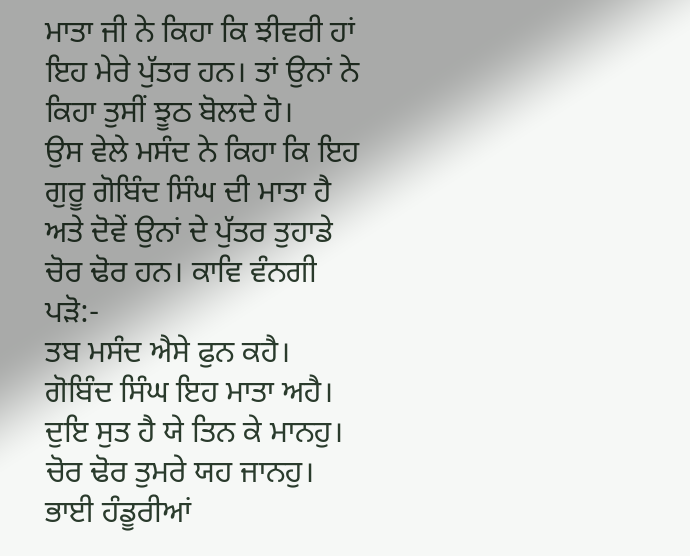ਮਾਤਾ ਜੀ ਨੇ ਕਿਹਾ ਕਿ ਝੀਵਰੀ ਹਾਂ ਇਹ ਮੇਰੇ ਪੁੱਤਰ ਹਨ। ਤਾਂ ਉਨਾਂ ਨੇ ਕਿਹਾ ਤੁਸੀਂ ਝੂਠ ਬੋਲਦੇ ਹੋ।
ਉਸ ਵੇਲੇ ਮਸੰਦ ਨੇ ਕਿਹਾ ਕਿ ਇਹ ਗੁਰੂ ਗੋਬਿੰਦ ਸਿੰਘ ਦੀ ਮਾਤਾ ਹੈ ਅਤੇ ਦੋਵੇਂ ਉਨਾਂ ਦੇ ਪੁੱਤਰ ਤੁਹਾਡੇ ਚੋਰ ਢੋਰ ਹਨ। ਕਾਵਿ ਵੰਨਗੀ ਪੜੋ:-
ਤਬ ਮਸੰਦ ਐਸੇ ਫੁਨ ਕਹੈ। ਗੋਬਿੰਦ ਸਿੰਘ ਇਹ ਮਾਤਾ ਅਹੈ।
ਦੁਇ ਸੁਤ ਹੈ ਯੇ ਤਿਨ ਕੇ ਮਾਨਹੁ। ਚੋਰ ਢੋਰ ਤੁਮਰੇ ਯਹ ਜਾਨਹੁ।
ਭਾਈ ਹੰਡੂਰੀਆਂ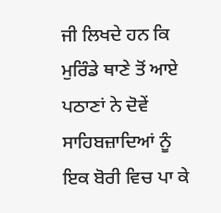ਜੀ ਲਿਖਦੇ ਹਨ ਕਿ ਮੁਰਿੰਡੇ ਥਾਣੇ ਤੋਂ ਆਏ ਪਠਾਣਾਂ ਨੇ ਦੋਵੇਂ ਸਾਹਿਬਜ਼ਾਦਿਆਂ ਨੂੰ ਇਕ ਬੋਰੀ ਵਿਚ ਪਾ ਕੇ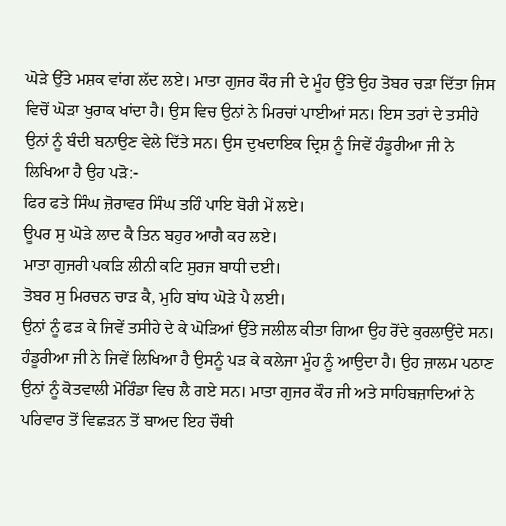ਘੋੜੇ ਉੱਤੇ ਮਸ਼ਕ ਵਾਂਗ ਲੱਦ ਲਏ। ਮਾਤਾ ਗੁਜਰ ਕੌਰ ਜੀ ਦੇ ਮੂੰਹ ਉੱਤੇ ਉਹ ਤੋਬਰ ਚੜਾ ਦਿੱਤਾ ਜਿਸ ਵਿਚੋਂ ਘੋੜਾ ਖੁਰਾਕ ਖਾਂਦਾ ਹੈ। ਉਸ ਵਿਚ ਉਨਾਂ ਨੇ ਮਿਰਚਾਂ ਪਾਈਆਂ ਸਨ। ਇਸ ਤਰਾਂ ਦੇ ਤਸੀਹੇ ਉਨਾਂ ਨੂੰ ਬੰਦੀ ਬਨਾਉਣ ਵੇਲੇ ਦਿੱਤੇ ਸਨ। ਉਸ ਦੁਖਦਾਇਕ ਦ੍ਰਿਸ਼ ਨੂੰ ਜਿਵੇਂ ਹੰਡੂਰੀਆ ਜੀ ਨੇ ਲਿਖਿਆ ਹੈ ਉਹ ਪੜੋ:-
ਫਿਰ ਫਤੇ ਸਿੰਘ ਜ਼ੋਰਾਵਰ ਸਿੰਘ ਤਹਿੰ ਪਾਇ ਬੋਰੀ ਮੇਂ ਲਏ।
ਊਪਰ ਸੁ ਘੋੜੇ ਲਾਦ ਕੈ ਤਿਨ ਬਹੁਰ ਆਗੈ ਕਰ ਲਏ।
ਮਾਤਾ ਗੁਜਰੀ ਪਕੜਿ ਲੀਨੀ ਕਟਿ ਸੁਰਜ ਬਾਧੀ ਦਈ।
ਤੋਬਰ ਸੁ ਮਿਰਚਨ ਚਾੜ ਕੈ, ਮੁਹਿ ਬਾਂਧ ਘੋੜੇ ਪੈ ਲਈ।
ਉਨਾਂ ਨੂੰ ਫੜ ਕੇ ਜਿਵੇਂ ਤਸੀਹੇ ਦੇ ਕੇ ਘੋੜਿਆਂ ਉੱਤੇ ਜਲੀਲ ਕੀਤਾ ਗਿਆ ਉਹ ਰੋਂਦੇ ਕੁਰਲਾਉਂਦੇ ਸਨ। ਹੰਡੂਰੀਆ ਜੀ ਨੇ ਜਿਵੇਂ ਲਿਖਿਆ ਹੈ ਉਸਨੂੰ ਪੜ ਕੇ ਕਲੇਜਾ ਮੂੰਹ ਨੂੰ ਆਉਦਾ ਹੈ। ਉਹ ਜ਼ਾਲਮ ਪਠਾਣ ਉਨਾਂ ਨੂੰ ਕੋਤਵਾਲੀ ਮੋਰਿੰਡਾ ਵਿਚ ਲੈ ਗਏ ਸਨ। ਮਾਤਾ ਗੁਜਰ ਕੌਰ ਜੀ ਅਤੇ ਸਾਹਿਬਜ਼ਾਦਿਆਂ ਨੇ ਪਰਿਵਾਰ ਤੋਂ ਵਿਛੜਨ ਤੋਂ ਬਾਅਦ ਇਹ ਚੌਥੀ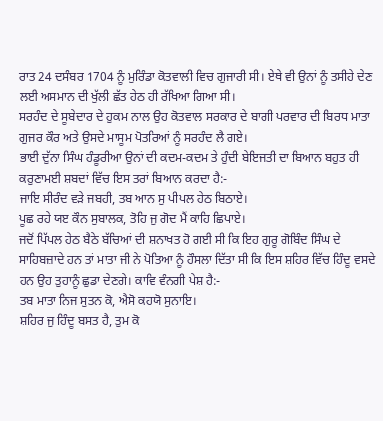ਰਾਤ 24 ਦਸੰਬਰ 1704 ਨੂੰ ਮੁਰਿੰਡਾ ਕੋਤਵਾਲੀ ਵਿਚ ਗੁਜਾਰੀ ਸੀ। ਏਥੇ ਵੀ ਉਨਾਂ ਨੂੰ ਤਸੀਹੇ ਦੇਣ ਲਈ ਅਸਮਾਨ ਦੀ ਖੁੱਲੀ ਛੱਤ ਹੇਠ ਹੀ ਰੱਖਿਆ ਗਿਆ ਸੀ।
ਸਰਹੰਦ ਦੇ ਸੂਬੇਦਾਰ ਦੇ ਹੁਕਮ ਨਾਲ ਉਹ ਕੋਤਵਾਲ ਸਰਕਾਰ ਦੇ ਬਾਗੀ ਪਰਵਾਰ ਦੀ ਬਿਰਧ ਮਾਤਾ ਗੁਜਰ ਕੌਰ ਅਤੇ ਉਸਦੇ ਮਾਸੂਮ ਪੋਤਰਿਆਂ ਨੂੰ ਸਰਹੰਦ ਲੈ ਗਏ।
ਭਾਈ ਦੁੱਨਾ ਸਿੰਘ ਹੰਡੂਰੀਆ ਉਨਾਂ ਦੀ ਕਦਮ-ਕਦਮ ਤੇ ਹੁੰਦੀ ਬੇਇਜਤੀ ਦਾ ਬਿਆਨ ਬਹੁਤ ਹੀ ਕਰੁਣਾਮਈ ਸ਼ਬਦਾਂ ਵਿੱਚ ਇਸ ਤਰਾਂ ਬਿਆਨ ਕਰਦਾ ਹੈ:-
ਜਾਇ ਸੀਰੰਦ ਵੜੇ ਜਬਹੀ, ਤਬ ਆਨ ਸੁ ਪੀਪਲ ਹੇਠ ਬਿਠਾਏ।
ਪੂਛ ਰਹੇ ਯੲ ਕੌਨ ਸੁਬਾਲਕ, ਤੋਹਿ ਜੁ ਗੋਦ ਮੈਂ ਕਾਹਿ ਛਿਪਾਏ।
ਜਦੋਂ ਪਿੱਪਲ ਹੇਠ ਬੈਠੇ ਬੱਚਿਆਂ ਦੀ ਸ਼ਨਾਖਤ ਹੋ ਗਈ ਸੀ ਕਿ ਇਹ ਗੁਰੂ ਗੋਬਿੰਦ ਸਿੰਘ ਦੇ ਸਾਹਿਬਜ਼ਾਦੇ ਹਨ ਤਾਂ ਮਾਤਾ ਜੀ ਨੇ ਪੋਤਿਆ ਨੂੰ ਹੌਸਲਾ ਦਿੱਤਾ ਸੀ ਕਿ ਇਸ ਸ਼ਹਿਰ ਵਿੱਚ ਹਿੰਦੂ ਵਸਦੇ ਹਨ ਉਹ ਤੁਹਾਨੂੰ ਛੁਡਾ ਦੇਣਗੇ। ਕਾਵਿ ਵੰਨਗੀ ਪੇਸ਼ ਹੈ:-
ਤਬ ਮਾਤਾ ਨਿਜ ਸੁਤਨ ਕੋ, ਐਸੋ ਕਹਯੋ ਸੁਨਾਇ।
ਸ਼ਹਿਰ ਜੁ ਹਿੰਦੂ ਬਸਤ ਹੈ, ਤੁਮ ਕੋ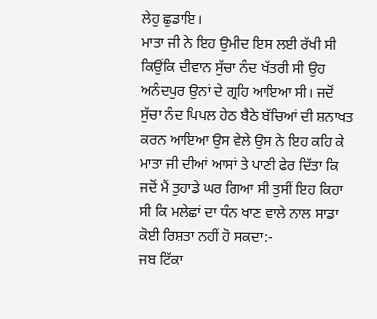ਲੇਹੁ ਛੁਡਾਇ।
ਮਾਤਾ ਜੀ ਨੇ ਇਹ ਉਮੀਦ ਇਸ ਲਈ ਰੱਖੀ ਸੀ ਕਿਉਂਕਿ ਦੀਵਾਨ ਸੁੱਚਾ ਨੰਦ ਖੱਤਰੀ ਸੀ ਉਹ ਅਨੰਦਪੁਰ ਉਨਾਂ ਦੇ ਗ੍ਰਹਿ ਆਇਆ ਸੀ। ਜਦੋਂ ਸੁੱਚਾ ਨੰਦ ਪਿਪਲ ਹੇਠ ਬੈਠੇ ਬੱਚਿਆਂ ਦੀ ਸ਼ਨਾਖਤ ਕਰਨ ਆਇਆ ਉਸ ਵੇਲੇ ਉਸ ਨੇ ਇਹ ਕਹਿ ਕੇ ਮਾਤਾ ਜੀ ਦੀਆਂ ਆਸਾਂ ਤੇ ਪਾਣੀ ਫੇਰ ਦਿੱਤਾ ਕਿ ਜਦੋਂ ਮੈਂ ਤੁਹਾਡੇ ਘਰ ਗਿਆ ਸੀ ਤੁਸੀਂ ਇਹ ਕਿਹਾ ਸੀ ਕਿ ਮਲੇਛਾਂ ਦਾ ਧੰਨ ਖਾਣ ਵਾਲੇ ਨਾਲ ਸਾਡਾ ਕੋਈ ਰਿਸ਼ਤਾ ਨਹੀਂ ਹੋ ਸਕਦਾ:-
ਜਬ ਟਿੱਕਾ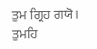ਤੁਮ ਗ੍ਰਿਹ ਗਯੋ। ਤੁਮਹਿ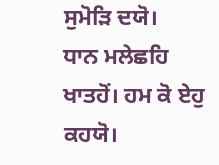ਸੁਮੋੜਿ ਦਯੋ।
ਧਾਨ ਮਲੇਛਹਿ ਖਾਤਹੋਂ। ਹਮ ਕੋ ਏਹੁ ਕਹਯੋ।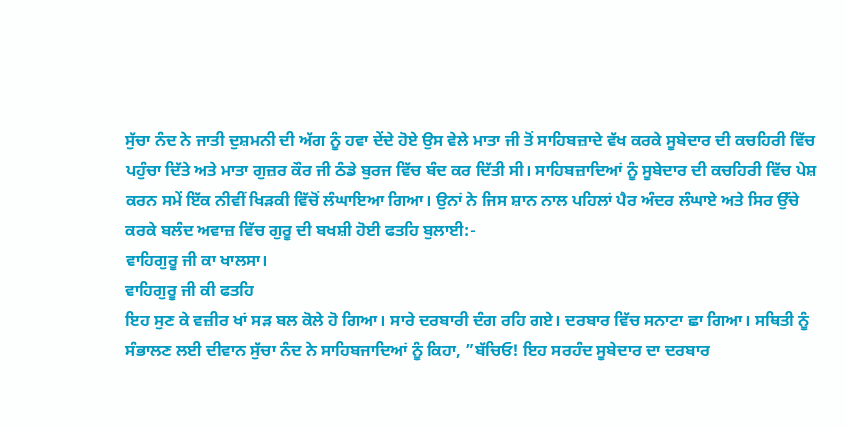ਸੁੱਚਾ ਨੰਦ ਨੇ ਜਾਤੀ ਦੁਸ਼ਮਨੀ ਦੀ ਅੱਗ ਨੂੰ ਹਵਾ ਦੇਂਦੇ ਹੋਏ ਉਸ ਵੇਲੇ ਮਾਤਾ ਜੀ ਤੋਂ ਸਾਹਿਬਜ਼ਾਦੇ ਵੱਖ ਕਰਕੇ ਸੂਬੇਦਾਰ ਦੀ ਕਚਹਿਰੀ ਵਿੱਚ ਪਹੁੰਚਾ ਦਿੱਤੇ ਅਤੇ ਮਾਤਾ ਗੁਜ਼ਰ ਕੌਰ ਜੀ ਠੰਡੇ ਬੁਰਜ ਵਿੱਚ ਬੰਦ ਕਰ ਦਿੱਤੀ ਸੀ। ਸਾਹਿਬਜ਼ਾਦਿਆਂ ਨੂੰ ਸੂਬੇਦਾਰ ਦੀ ਕਚਹਿਰੀ ਵਿੱਚ ਪੇਸ਼ ਕਰਨ ਸਮੇਂ ਇੱਕ ਨੀਵੀਂ ਖਿੜਕੀ ਵਿੱਚੋਂ ਲੰਘਾਇਆ ਗਿਆ। ਉਨਾਂ ਨੇ ਜਿਸ ਸ਼ਾਨ ਨਾਲ ਪਹਿਲਾਂ ਪੈਰ ਅੰਦਰ ਲੰਘਾਏ ਅਤੇ ਸਿਰ ਉੱਚੇ ਕਰਕੇ ਬਲੰਦ ਅਵਾਜ਼ ਵਿੱਚ ਗੁਰੂ ਦੀ ਬਖਸ਼ੀ ਹੋਈ ਫਤਹਿ ਬੁਲਾਈ:-
ਵਾਹਿਗੁਰੂ ਜੀ ਕਾ ਖਾਲਸਾ।
ਵਾਹਿਗੁਰੂ ਜੀ ਕੀ ਫਤਹਿ
ਇਹ ਸੁਣ ਕੇ ਵਜ਼ੀਰ ਖਾਂ ਸੜ ਬਲ ਕੋਲੇ ਹੋ ਗਿਆ। ਸਾਰੇ ਦਰਬਾਰੀ ਦੰਗ ਰਹਿ ਗਏ। ਦਰਬਾਰ ਵਿੱਚ ਸਨਾਟਾ ਛਾ ਗਿਆ। ਸਥਿਤੀ ਨੂੰ ਸੰਭਾਲਣ ਲਈ ਦੀਵਾਨ ਸੁੱਚਾ ਨੰਦ ਨੇ ਸਾਹਿਬਜਾਦਿਆਂ ਨੂੰ ਕਿਹਾ, ”ਬੱਚਿਓ! ਇਹ ਸਰਹੰਦ ਸੂਬੇਦਾਰ ਦਾ ਦਰਬਾਰ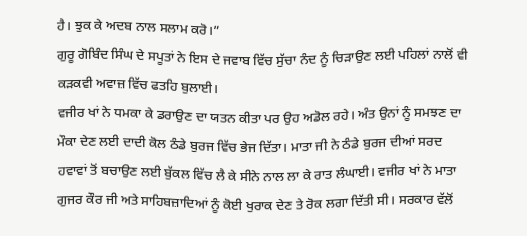ਹੈ। ਝੁਕ ਕੇ ਅਦਬ ਨਾਲ ਸਲਾਮ ਕਰੋ।”
ਗੁਰੂ ਗੋਬਿੰਦ ਸਿੰਘ ਦੇ ਸਪੂਤਾਂ ਨੇ ਇਸ ਦੇ ਜਵਾਬ ਵਿੱਚ ਸੁੱਚਾ ਨੰਦ ਨੂੰ ਚਿੜਾਉਣ ਲਈ ਪਹਿਲਾਂ ਨਾਲੋਂ ਵੀ ਕੜਕਵੀ ਅਵਾਜ਼ ਵਿੱਚ ਫਤਹਿ ਬੁਲਾਈ।
ਵਜੀਰ ਖਾਂ ਨੇ ਧਮਕਾ ਕੇ ਡਰਾਉਣ ਦਾ ਯਤਨ ਕੀਤਾ ਪਰ ਉਹ ਅਡੋਲ ਰਹੇ। ਅੰਤ ਉਨਾਂ ਨੂੰ ਸਮਝਣ ਦਾ ਮੌਕਾ ਦੇਣ ਲਈ ਦਾਦੀ ਕੋਲ ਠੰਡੇ ਬੁਰਜ ਵਿੱਚ ਭੇਜ ਦਿੱਤਾ। ਮਾਤਾ ਜੀ ਨੇ ਠੰਡੇ ਬੁਰਜ ਦੀਆਂ ਸਰਦ ਹਵਾਵਾਂ ਤੋਂ ਬਚਾਉਣ ਲਈ ਬੁੱਕਲ ਵਿੱਚ ਲੈ ਕੇ ਸੀਨੇ ਨਾਲ ਲਾ ਕੇ ਰਾਤ ਲੰਘਾਈ। ਵਜੀਰ ਖਾਂ ਨੇ ਮਾਤਾ ਗੁਜਰ ਕੌਰ ਜੀ ਅਤੇ ਸਾਹਿਬਜ਼ਾਦਿਆਂ ਨੂੰ ਕੋਈ ਖੁਰਾਕ ਦੇਣ ਤੇ ਰੋਕ ਲਗਾ ਦਿੱਤੀ ਸੀ। ਸਰਕਾਰ ਵੱਲੋਂ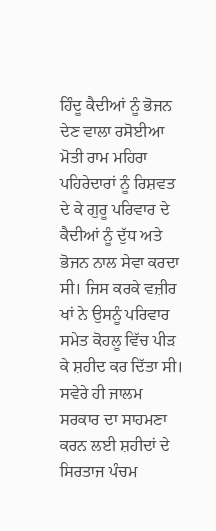ਹਿੰਦੂ ਕੈਦੀਆਂ ਨੂੰ ਭੋਜਨ ਦੇਣ ਵਾਲਾ ਰਸੋਈਆ ਮੋਤੀ ਰਾਮ ਮਹਿਰਾ ਪਹਿਰੇਦਾਰਾਂ ਨੂੰ ਰਿਸ਼ਵਤ ਦੇ ਕੇ ਗੁਰੂ ਪਰਿਵਾਰ ਦੇ ਕੈਦੀਆਂ ਨੂੰ ਦੁੱਧ ਅਤੇ ਭੋਜਨ ਨਾਲ ਸੇਵਾ ਕਰਦਾ ਸੀ। ਜਿਸ ਕਰਕੇ ਵਜ਼ੀਰ ਖਾਂ ਨੇ ਉਸਨੂੰ ਪਰਿਵਾਰ ਸਮੇਤ ਕੋਹਲੂ ਵਿੱਚ ਪੀੜ ਕੇ ਸ਼ਹੀਦ ਕਰ ਦਿੱਤਾ ਸੀ। ਸਵੇਰੇ ਹੀ ਜਾਲਮ ਸਰਕਾਰ ਦਾ ਸਾਹਮਣਾ ਕਰਨ ਲਈ ਸ਼ਹੀਦਾਂ ਦੇ ਸਿਰਤਾਜ ਪੰਚਮ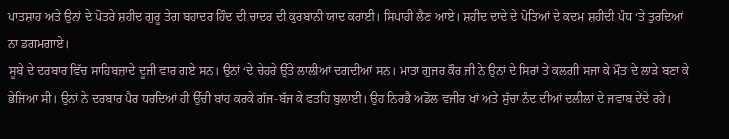ਪਾਤਸ਼ਾਹ ਅਤੇ ਉਨਾਂ ਦੇ ਪੋਤਰੇ ਸ਼ਹੀਦ ਗੁਰੂ ਤੇਗ ਬਹਾਦਰ ਹਿੰਦ ਦੀ ਚਾਦਰ ਦੀ ਕੁਰਬਾਨੀ ਯਾਦ ਕਰਾਈ। ਸਿਪਾਹੀ ਲੈਣ ਆਏ। ਸ਼ਹੀਦ ਦਾਦੇ ਦੇ ਪੋਤਿਆਂ ਦੇ ਕਦਮ ਸ਼ਹੀਦੀ ਪੰਧ ‘ਤੇ ਤੁਰਦਿਆਂ ਨਾ ਡਗਮਗਾਏ।
ਸੂਬੇ ਦੇ ਦਰਬਾਰ ਵਿੱਚ ਸਾਹਿਬਜ਼ਾਦੇ ਦੂਜੀ ਵਾਰ ਗਏ ਸਨ। ਉਨਾਂ ‘ਦੇ ਚੇਹਰੇ ਉੱਤੇ ਲਾਲੀਆਂ ਦਗਦੀਆਂ ਸਨ। ਮਾਤਾ ਗੁਜਰ ਕੌਰ ਜੀ ਨੇ ਉਨਾਂ ਦੇ ਸਿਰਾਂ ਤੇ ਕਲਗੀ ਸਜਾ ਕੇ ਮੌਤ ਦੇ ਲਾੜੇ ਬਣਾ ਕੇ ਭੇਜਿਆ ਸੀ। ਉਨਾਂ ਨੇ ਦਰਬਾਰ ਪੈਰ ਧਰਦਿਆਂ ਹੀ ਉੱਚੀ ਬਾਂਹ ਕਰਕੇ ਗੱਜ-ਬੱਜ ਕੇ ਫਤਹਿ ਬੁਲਾਈ। ਉਹ ਨਿਰਭੈ ਅਡੋਲ ਵਜੀਰ ਖਾਂ ਅਤੇ ਸੁੱਚਾ ਨੰਦ ਦੀਆਂ ਦਲੀਲਾਂ ਦੇ ਜਵਾਬ ਦੇਂਦੇ ਰਹੇ।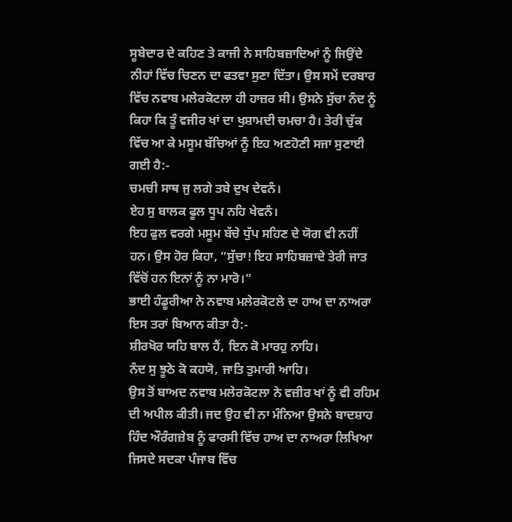ਸੂਬੇਦਾਰ ਦੇ ਕਹਿਣ ਤੇ ਕਾਜੀ ਨੇ ਸਾਹਿਬਜ਼ਾਦਿਆਂ ਨੂੰ ਜਿਉਂਦੇ ਨੀਹਾਂ ਵਿੱਚ ਚਿਣਨ ਦਾ ਫਤਵਾ ਸੁਣਾ ਦਿੱਤਾ। ਉਸ ਸਮੇਂ ਦਰਬਾਰ ਵਿੱਚ ਨਵਾਬ ਮਲੇਰਕੋਟਲਾ ਹੀ ਹਾਜ਼ਰ ਸੀ। ਉਸਨੇ ਸੁੱਚਾ ਨੰਦ ਨੂੰ ਕਿਹਾ ਕਿ ਤੂੰ ਵਜੀਰ ਖਾਂ ਦਾ ਖੁਸ਼ਾਮਦੀ ਚਮਚਾ ਹੈ। ਤੇਰੀ ਚੁੱਕ ਵਿੱਚ ਆ ਕੇ ਮਸੂਮ ਬੱਚਿਆਂ ਨੂੰ ਇਹ ਅਣਹੋਣੀ ਸਜਾ ਸੁਣਾਈ ਗਈ ਹੈ:-
ਚਮਚੀ ਸਾਥ ਜੁ ਲਗੇ ਤਬੇ ਦੁਖ ਦੇਵਨੰ।
ਏਹ ਸੁ ਬਾਲਕ ਫੂਲ ਧੂਪ ਨਹਿ ਖੇਵਨੰ।
ਇਹ ਫੁਲ ਵਰਗੇ ਮਸੂਮ ਬੱਚੇ ਧੁੱਪ ਸਹਿਣ ਦੇ ਯੋਗ ਵੀ ਨਹੀਂ ਹਨ। ਉਸ ਹੋਰ ਕਿਹਾ, ”ਸੁੱਚਾ! ਇਹ ਸਾਹਿਬਜ਼ਾਦੇ ਤੇਰੀ ਜਾਤ ਵਿੱਚੋਂ ਹਨ ਇਨਾਂ ਨੂੰ ਨਾ ਮਾਰੋ।”
ਭਾਈ ਹੰਡੂਰੀਆ ਨੇ ਨਵਾਬ ਮਲੇਰਕੋਟਲੇ ਦਾ ਹਾਅ ਦਾ ਨਾਅਰਾ ਇਸ ਤਰਾਂ ਬਿਆਨ ਕੀਤਾ ਹੈ:-
ਸ਼ੀਰਖੋਰ ਯਹਿ ਬਾਲ ਹੈਂ, ਇਨ ਕੋ ਮਾਰਹੁ ਨਾਹਿ।
ਨੰਦ ਸੁ ਝੂਠੇ ਕੋ ਕਹਯੋ, ਜਾਤਿ ਤੁਮਾਰੀ ਆਹਿ।
ਉਸ ਤੋਂ ਬਾਅਦ ਨਵਾਬ ਮਲੇਰਕੋਟਲਾ ਨੇ ਵਜ਼ੀਰ ਖਾਂ ਨੂੰ ਵੀ ਰਹਿਮ ਦੀ ਅਪੀਲ ਕੀਤੀ। ਜਦ ਉਹ ਵੀ ਨਾ ਮੰਨਿਆ ਉਸਨੇ ਬਾਦਸ਼ਾਹ ਹਿੰਦ ਔਰੰਗਜ਼ੇਬ ਨੂੰ ਫਾਰਸੀ ਵਿੱਚ ਹਾਅ ਦਾ ਨਾਅਰਾ ਲਿਖਿਆ ਜਿਸਦੇ ਸਦਕਾ ਪੰਜਾਬ ਵਿੱਚ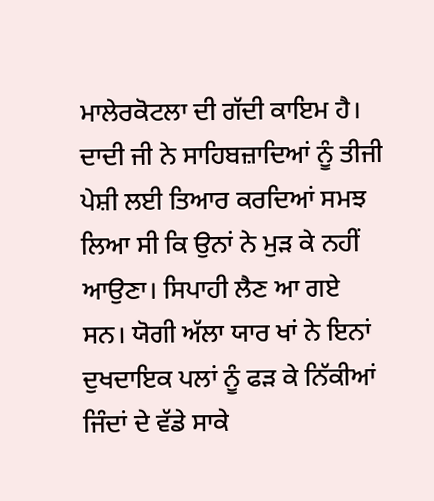ਮਾਲੇਰਕੋਟਲਾ ਦੀ ਗੱਦੀ ਕਾਇਮ ਹੈ।
ਦਾਦੀ ਜੀ ਨੇ ਸਾਹਿਬਜ਼ਾਦਿਆਂ ਨੂੰ ਤੀਜੀ ਪੇਸ਼ੀ ਲਈ ਤਿਆਰ ਕਰਦਿਆਂ ਸਮਝ ਲਿਆ ਸੀ ਕਿ ਉਨਾਂ ਨੇ ਮੁੜ ਕੇ ਨਹੀਂ ਆਉਣਾ। ਸਿਪਾਹੀ ਲੈਣ ਆ ਗਏ ਸਨ। ਯੋਗੀ ਅੱਲਾ ਯਾਰ ਖਾਂ ਨੇ ਇਨਾਂ ਦੁਖਦਾਇਕ ਪਲਾਂ ਨੂੰ ਫੜ ਕੇ ਨਿੱਕੀਆਂ ਜਿੰਦਾਂ ਦੇ ਵੱਡੇ ਸਾਕੇ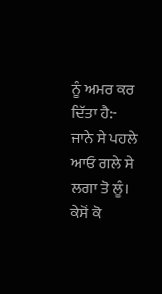ਨੂੰ ਅਮਰ ਕਰ ਦਿੱਤਾ ਹੈ:-
ਜਾਨੇ ਸੇ ਪਹਲੇ ਆਓ ਗਲੇ ਸੇ ਲਗਾ ਤੋ ਲੂੰ।
ਕੇਸੋਂ ਕੋ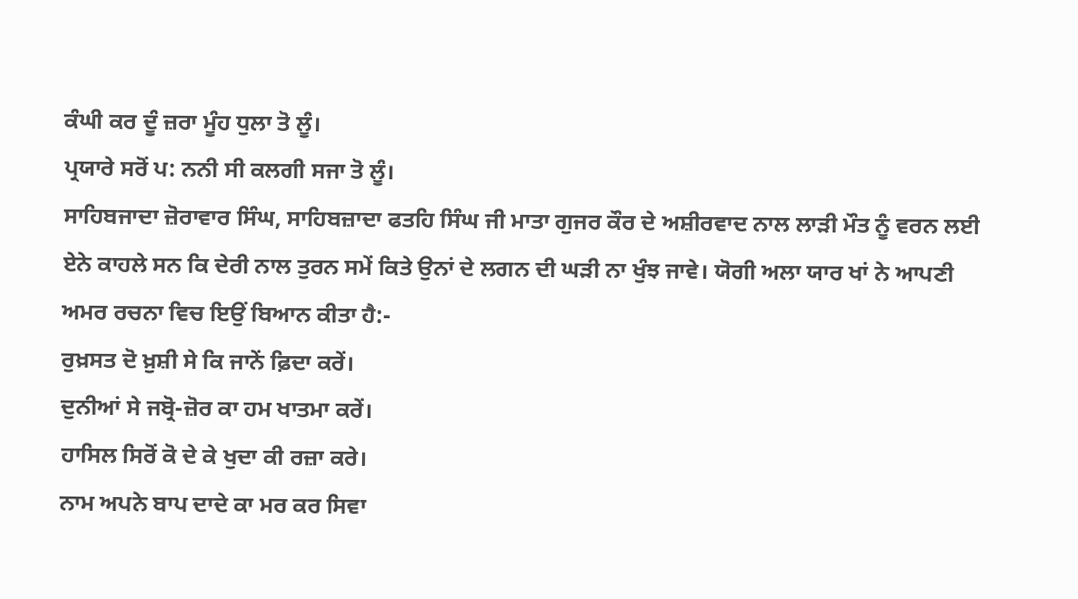ਕੰਘੀ ਕਰ ਦੂੰ ਜ਼ਰਾ ਮੂੰਹ ਧੁਲਾ ਤੋ ਲੂੰ।
ਪ੍ਰਯਾਰੇ ਸਰੋਂ ਪ: ਨਨੀ ਸੀ ਕਲਗੀ ਸਜਾ ਤੋ ਲੂੰ।
ਸਾਹਿਬਜਾਦਾ ਜ਼ੋਰਾਵਾਰ ਸਿੰਘ, ਸਾਹਿਬਜ਼ਾਦਾ ਫਤਹਿ ਸਿੰਘ ਜੀ ਮਾਤਾ ਗੁਜਰ ਕੌਰ ਦੇ ਅਸ਼ੀਰਵਾਦ ਨਾਲ ਲਾੜੀ ਮੌਤ ਨੂੰ ਵਰਨ ਲਈ ਏਨੇ ਕਾਹਲੇ ਸਨ ਕਿ ਦੇਰੀ ਨਾਲ ਤੁਰਨ ਸਮੇਂ ਕਿਤੇ ਉਨਾਂ ਦੇ ਲਗਨ ਦੀ ਘੜੀ ਨਾ ਖੁੰਝ ਜਾਵੇ। ਯੋਗੀ ਅਲਾ ਯਾਰ ਖਾਂ ਨੇ ਆਪਣੀ ਅਮਰ ਰਚਨਾ ਵਿਚ ਇਉਂ ਬਿਆਨ ਕੀਤਾ ਹੈ:-
ਰੁਖ਼ਸਤ ਦੋ ਖ਼ੁਸ਼ੀ ਸੇ ਕਿ ਜਾਨੇਂ ਫ਼ਿਦਾ ਕਰੇਂ।
ਦੁਨੀਆਂ ਸੇ ਜਬ੍ਰੋ-ਜ਼ੋਰ ਕਾ ਹਮ ਖਾਤਮਾ ਕਰੇਂ।
ਹਾਸਿਲ ਸਿਰੋਂ ਕੋ ਦੇ ਕੇ ਖੁਦਾ ਕੀ ਰਜ਼ਾ ਕਰੇ।
ਨਾਮ ਅਪਨੇ ਬਾਪ ਦਾਦੇ ਕਾ ਮਰ ਕਰ ਸਿਵਾ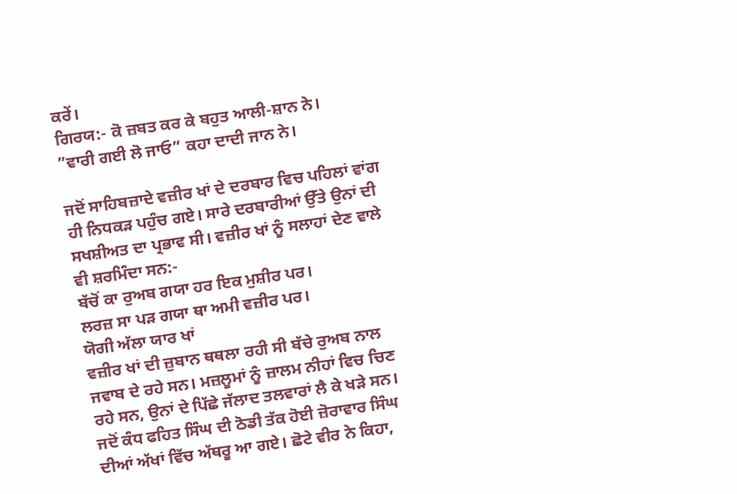ਕਰੇਂ।
ਗਿਰਯ:- ਕੋ ਜ਼ਬਤ ਕਰ ਕੇ ਬਹੁਤ ਆਲੀ-ਸ਼ਾਨ ਨੇ।
”ਵਾਰੀ ਗਈ ਲੋ ਜਾਓ” ਕਹਾ ਦਾਦੀ ਜਾਨ ਨੇ।

ਜਦੋਂ ਸਾਹਿਬਜ਼ਾਦੇ ਵਜ਼ੀਰ ਖਾਂ ਦੇ ਦਰਬਾਰ ਵਿਚ ਪਹਿਲਾਂ ਵਾਂਗ ਹੀ ਨਿਧਕੜ ਪਹੁੰਚ ਗਏ। ਸਾਰੇ ਦਰਬਾਰੀਆਂ ਉੱਤੇ ਉਨਾਂ ਦੀ ਸਖਸ਼ੀਅਤ ਦਾ ਪ੍ਰਭਾਵ ਸੀ। ਵਜ਼ੀਰ ਖਾਂ ਨੂੰ ਸਲਾਹਾਂ ਦੇਣ ਵਾਲੇ ਵੀ ਸ਼ਰਮਿੰਦਾ ਸਨ:-
ਬੱਚੋਂ ਕਾ ਰੁਅਬ ਗਯਾ ਹਰ ਇਕ ਮੁਸ਼ੀਰ ਪਰ।
ਲਰਜ਼ ਸਾ ਪੜ ਗਯਾ ਥਾ ਅਮੀ ਵਜ਼ੀਰ ਪਰ।
ਯੋਗੀ ਅੱਲਾ ਯਾਰ ਖਾਂ
ਵਜ਼ੀਰ ਖਾਂ ਦੀ ਜ਼ੁਬਾਨ ਥਥਲਾ ਰਹੀ ਸੀ ਬੱਚੇ ਰੁਅਬ ਨਾਲ ਜਵਾਬ ਦੇ ਰਹੇ ਸਨ। ਮਜ਼ਲੂਮਾਂ ਨੂੰ ਜ਼ਾਲਮ ਨੀਹਾਂ ਵਿਚ ਚਿਣ ਰਹੇ ਸਨ, ਉਨਾਂ ਦੇ ਪਿੱਛੇ ਜੱਲਾਦ ਤਲਵਾਰਾਂ ਲੈ ਕੇ ਖੜੇ ਸਨ। ਜਦੋਂ ਕੰਧ ਫਹਿਤ ਸਿੰਘ ਦੀ ਠੋਡੀ ਤੱਕ ਹੋਈ ਜ਼ੋਰਾਵਾਰ ਸਿੰਘ ਦੀਆਂ ਅੱਖਾਂ ਵਿੱਚ ਅੱਥਰੂ ਆ ਗਏ। ਛੋਟੇ ਵੀਰ ਨੇ ਕਿਹਾ,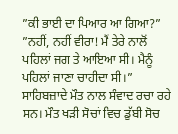”ਕੀ ਭਾਈ ਦਾ ਪਿਆਰ ਆ ਗਿਆ?” ”ਨਹੀਂ, ਨਹੀਂ ਵੀਰਾ! ਮੈਂ ਤੇਰੇ ਨਾਲੋਂ ਪਹਿਲਾਂ ਜਗ ਤੇ ਆਇਆ ਸੀ। ਮੈਨੂੰ ਪਹਿਲਾਂ ਜਾਣਾ ਚਾਹੀਦਾ ਸੀ।” ਸਾਹਿਬਜ਼ਾਦੇ ਮੌਤ ਨਾਲ ਸੰਵਾਦ ਰਚਾ ਰਹੇ ਸਨ। ਮੌਤ ਖੜੀ ਸੋਚਾਂ ਵਿਚ ਡੁੱਬੀ ਸੋਚ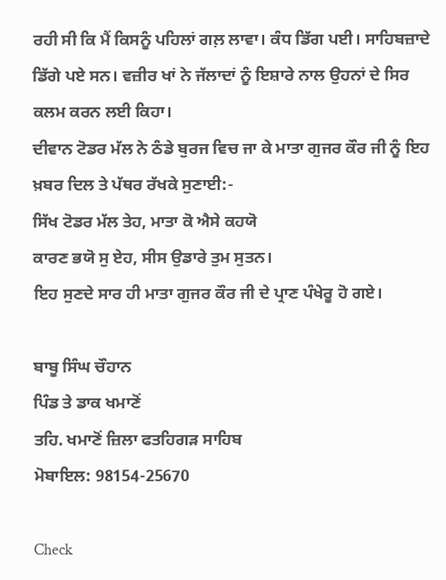ਰਹੀ ਸੀ ਕਿ ਮੈਂ ਕਿਸਨੂੰ ਪਹਿਲਾਂ ਗਲ਼ ਲਾਵਾ। ਕੰਧ ਡਿੱਗ ਪਈ। ਸਾਹਿਬਜ਼ਾਦੇ ਡਿੱਗੇ ਪਏ ਸਨ। ਵਜ਼ੀਰ ਖਾਂ ਨੇ ਜੱਲਾਦਾਂ ਨੂੰ ਇਸ਼ਾਰੇ ਨਾਲ ਉਹਨਾਂ ਦੇ ਸਿਰ ਕਲਮ ਕਰਨ ਲਈ ਕਿਹਾ।
ਦੀਵਾਨ ਟੋਡਰ ਮੱਲ ਨੇ ਠੰਡੇ ਬੁਰਜ ਵਿਚ ਜਾ ਕੇ ਮਾਤਾ ਗੁਜਰ ਕੌਰ ਜੀ ਨੂੰ ਇਹ ਖ਼ਬਰ ਦਿਲ ਤੇ ਪੱਥਰ ਰੱਖਕੇ ਸੁਣਾਈ:-
ਸਿੱਖ ਟੋਡਰ ਮੱਲ ਤੇਹ, ਮਾਤਾ ਕੋ ਐਸੇ ਕਹਯੋ
ਕਾਰਣ ਭਯੋ ਸੁ ਏਹ, ਸੀਸ ਉਡਾਰੇ ਤੁਮ ਸੁਤਨ।
ਇਹ ਸੁਣਦੇ ਸਾਰ ਹੀ ਮਾਤਾ ਗੁਜਰ ਕੌਰ ਜੀ ਦੇ ਪ੍ਰਾਣ ਪੰਖੇਰੂ ਹੋ ਗਏ।

ਬਾਬੂ ਸਿੰਘ ਚੌਹਾਨ
ਪਿੰਡ ਤੇ ਡਾਕ ਖਮਾਣੋਂ
ਤਹਿ. ਖਮਾਣੋਂ ਜ਼ਿਲਾ ਫਤਹਿਗੜ ਸਾਹਿਬ
ਮੋਬਾਇਲ: 98154-25670

Check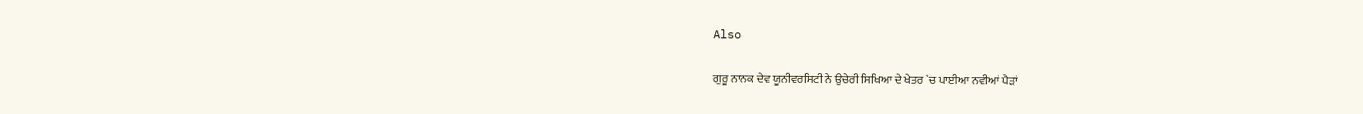Also

ਗੁਰੂ ਨਾਨਕ ਦੇਵ ਯੂਨੀਵਰਸਿਟੀ ਨੇ ਉਚੇਰੀ ਸਿਖਿਆ ਦੇ ਖੇਤਰ `ਚ ਪਾਈਆ ਨਵੀਆਂ ਪੈੜਾਂ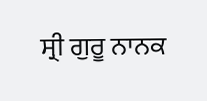ਸ੍ਰੀ ਗੁਰੂ ਨਾਨਕ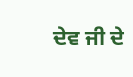ਦੇਵ ਜੀ ਦੇ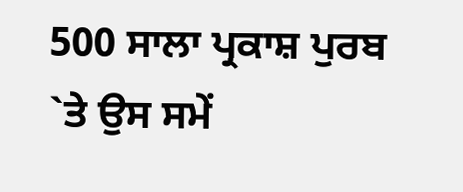500 ਸਾਲਾ ਪ੍ਰਕਾਸ਼ ਪੁਰਬ `ਤੇ ਉਸ ਸਮੇਂ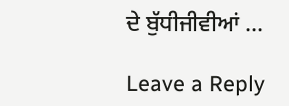ਦੇ ਬੁੱਧੀਜੀਵੀਆਂ …

Leave a Reply